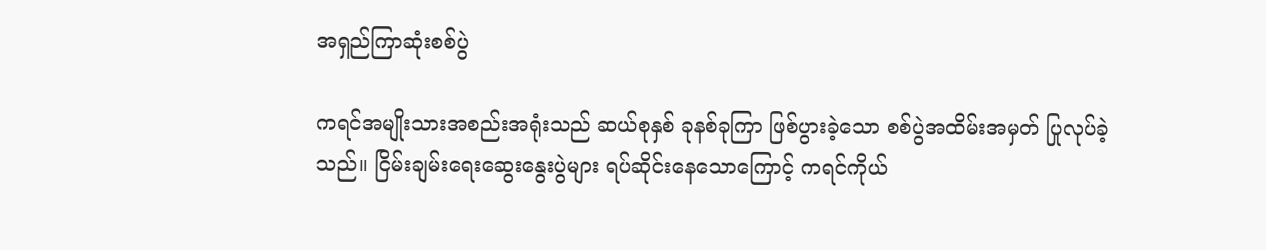အရှည်ကြာဆုံးစစ်ပွဲ

ကရင်အမျိုးသားအစည်းအရုံးသည် ဆယ်စုနှစ် ခုနစ်ခုကြာ ဖြစ်ပွားခဲ့သော စစ်ပွဲအထိမ်းအမှတ် ပြုလုပ်ခဲ့သည်။ ငြိမ်းချမ်းရေးဆွေးနွေးပွဲများ ရပ်ဆိုင်းနေသောကြောင့် ကရင်ကိုယ်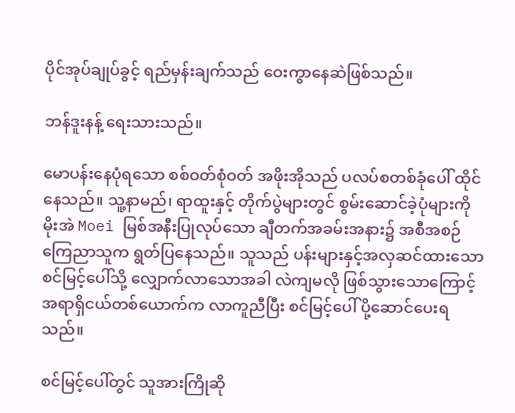ပိုင်အုပ်ချုပ်ခွင့် ရည်မှန်းချက်သည် ဝေးကွာနေဆဲဖြစ်သည်။

ဘန်ဒူးနန့် ရေးသားသည်။

မောပန်းနေပုံရသော စစ်ဝတ်စုံဝတ် အဖိုးအိုသည် ပလပ်စတစ်ခုံပေါ် ထိုင်နေသည်။ သူ့နာမည်၊ ရာထူးနှင့် တိုက်ပွဲများတွင် စွမ်းဆောင်ခဲ့ပုံများကို မိုးအဲ Moei မြစ်အနီးပြုလုပ်သော ချီတက်အခမ်းအနား၌ အစီအစဉ် ကြေညာသူက ရွတ်ပြနေသည်။ သူသည် ပန်းများနှင့်အလှဆင်ထားသော စင်မြင့်ပေါ်သို့ လျှောက်လာသောအခါ လဲကျမလို ဖြစ်သွားသောကြောင့် အရာရှိငယ်တစ်ယောက်က လာကူညီပြီး စင်မြင့်ပေါ် ပို့ဆောင်ပေးရသည်။

စင်မြင့်ပေါ်တွင် သူအားကြိုဆို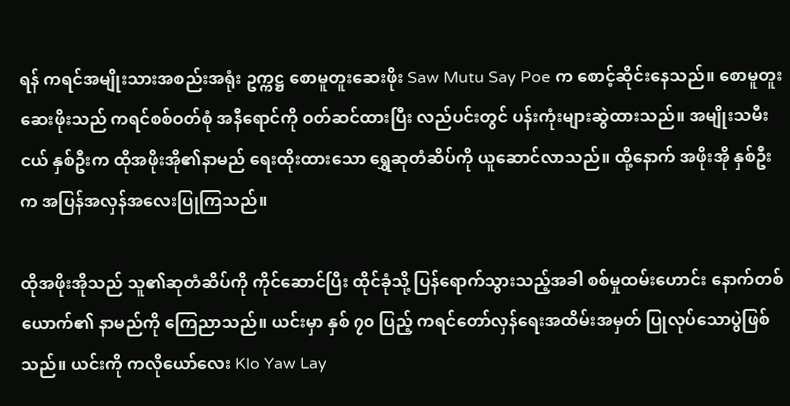ရန် ကရင်အမျိုးသားအစည်းအရုံး ဥက္ကဋ္ဌ စောမူတူးဆေးဖိုး Saw Mutu Say Poe က စောင့်ဆိုင်းနေသည်။ စောမူတူးဆေးဖိုးသည် ကရင်စစ်ဝတ်စုံ အနီရောင်ကို ဝတ်ဆင်ထားပြီး လည်ပင်းတွင် ပန်းကုံးများဆွဲထားသည်။ အမျိုးသမီးငယ် နှစ်ဦးက ထိုအဖိုးအို၏နာမည် ရေးထိုးထားသော ရွှေဆုတံဆိပ်ကို ယူဆောင်လာသည်။ ထို့နောက် အဖိုးအို နှစ်ဦးက အပြန်အလှန်အလေးပြုကြသည်။

ထိုအဖိုးအိုသည် သူ၏ဆုတံဆိပ်ကို ကိုင်ဆောင်ပြီး ထိုင်ခုံသို့ ပြန်ရောက်သွားသည့်အခါ စစ်မှုထမ်းဟောင်း နောက်တစ်ယောက်၏ နာမည်ကို ကြေညာသည်။ ယင်းမှာ နှစ် ၇၀ ပြည့် ကရင်တော်လှန်ရေးအထိမ်းအမှတ် ပြုလုပ်သောပွဲဖြစ်သည်။ ယင်းကို ကလိုယော်လေး Klo Yaw Lay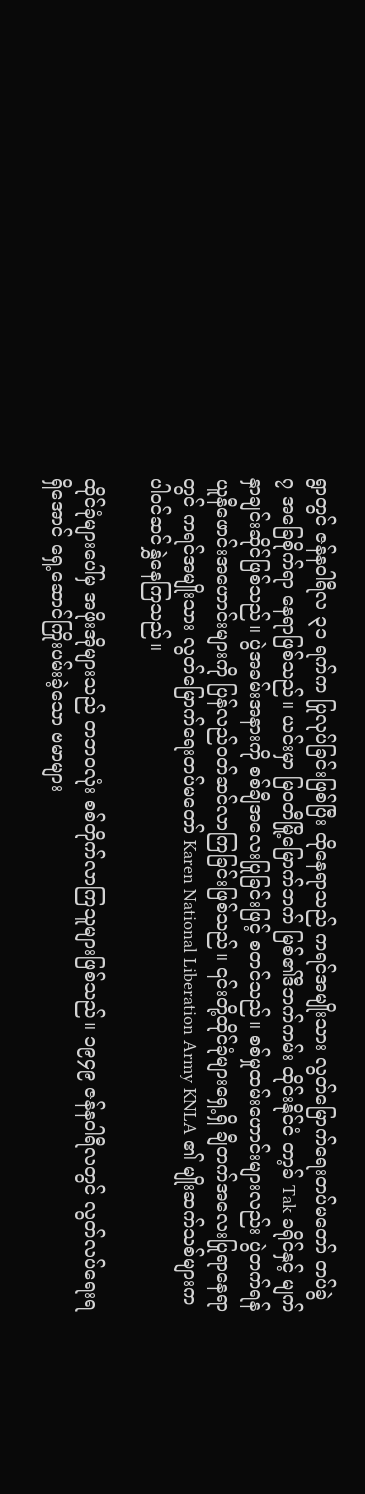ရွာတွင် ဇန်နဝါရီလ ၃၁ ရက်က ပြုလုပ်ခြင်းဖြစ်ပြီး ထိုနေရာသည် ကရင်အမျိုးသား လွတ်မြောက်ရေးတပ်မတော် တပ်ခွဲ ၇ အခြေစိုက်ရာ နေရာဖြစ်သည်။ ယင်းမှာ မြဝတီမြို့မြောက်ဘက် မြစ်၏ဒီဘက်ကမ်း ထိုင်းနိုင်ငံ တာ့ခ် Tak ခရိုင်နှင့် မျက်နှာချင်းဆိုင်ဖြစ်သည်။ ပွဲအခမ်းအနားကို စစ်ချီအလေးပြုခြင်းဖြင့် စတင်သည်။ စစ်မှုထမ်းဟောင်းများလည်း ပွဲတက်ရန် ယူနီဖောင်းအဟောင်းများကို ပြန်လည်ဝတ်ဆင်လာကြခြင်းဖြစ်သည်။ ၎င်းတို့ထိုင်ခုံများရှေ့ရှိ ချီတက်အလေးပြုရာနေရာတွင် ကရင်အမျိုးသား လွတ်မြောက်ရေးတပ်မတော် Karen National Liberation Army KNLA ၏ မျိုးဆက်သစ်များက ပါဝင်ဆင်နွှဲနေကြသည်။

ထိုင်ခုံများပေါ်မှ အဖိုးအိုများသည် တဘဝလုံး စစ်တိုက်လာကြသူများဖြစ်သည်။ ၁၉၄၉ ဇန်နဝါရီလတွင် လွတ်လပ်ရေးရရှိအောင် ရှေ့ဆောင်ကြိုးပမ်းခဲ့သော ဗမာများ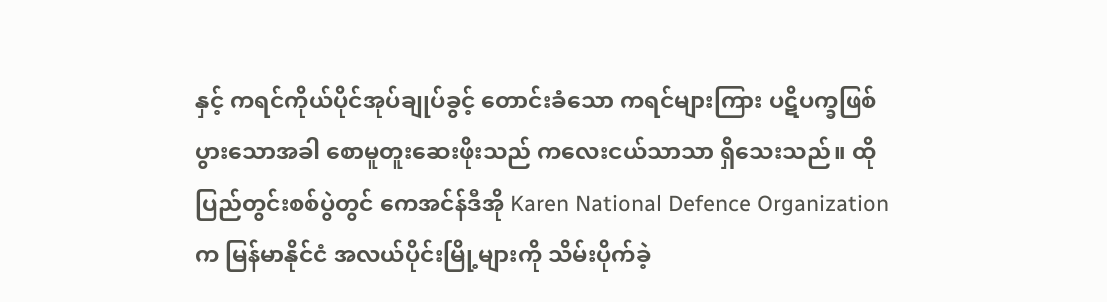နှင့် ကရင်ကိုယ်ပိုင်အုပ်ချုပ်ခွင့် တောင်းခံသော ကရင်များကြား ပဋိပက္ခဖြစ်ပွားသောအခါ စောမူတူးဆေးဖိုးသည် ကလေးငယ်သာသာ ရှိသေးသည်။ ထိုပြည်တွင်းစစ်ပွဲတွင် ကေအင်န်ဒီအို Karen National Defence Organization က မြန်မာနိုင်ငံ အလယ်ပိုင်းမြို့များကို သိမ်းပိုက်ခဲ့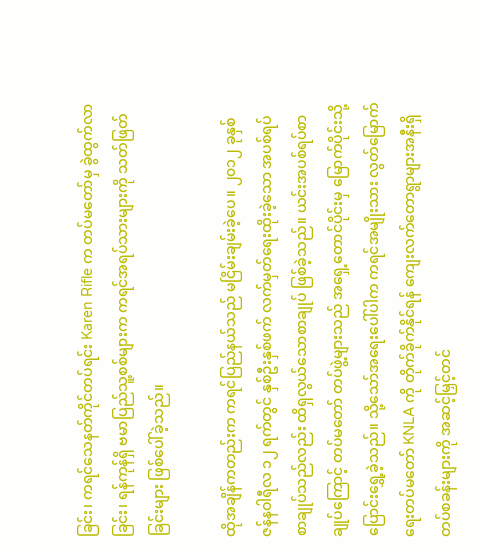ခြင်း၊ ကရင်သေနတ်ကိုင်တပ်ရင်း Karen Rifle က တပ်မတော်မှ ခွဲထွက်လာခြင်း၊ ရန်ကုန်ရှိ ဗမာပြည်သူ့စစ်များက ကရင်အရပ်သားများကို သတ်ဖြတ်ခြင်းများ ဖြစ်ပေါ်ခဲ့သည်။

ထိုအချိန်ကတည်းက ကရင်ပြည်နယ်သည် မငြိမ်းချမ်းခဲ့ပေ။ ၂၀၁၂ ခုနှစ် ဇန်နဝါရီလ ၁၂ ရက်တွင် နှစ်ဦးနှစ်ဖက် လက်မှတ်ရေးထိုးခဲ့သော အပစ်ရပ်စာချုပ်သည်လည်း ထိရှလွယ်သောစာချုပ် ဖြစ်ခဲ့သည်။ ယင်းအပစ်ရပ်စာချုပ်ကြောင့် တပ်မတော် တပ်ဖွဲ့များသည် အရှေ့တောင်ပိုင်းမှ မြောက်ပိုင်းသို့ ပြောင်းရွှေ့ခဲ့သည်။ သို့သော်အရေးပေါ်ပါက ကရင်အမျိုးသား လွတ်မြောက်ရေးတပ်မတော် KNLA ကို တိုက်ခိုက်နိုင်ရန် ကျေးလက်တောရွာများအနီးရှိ တပ်စခန်းများကို အဆင့်မြှင့်တင်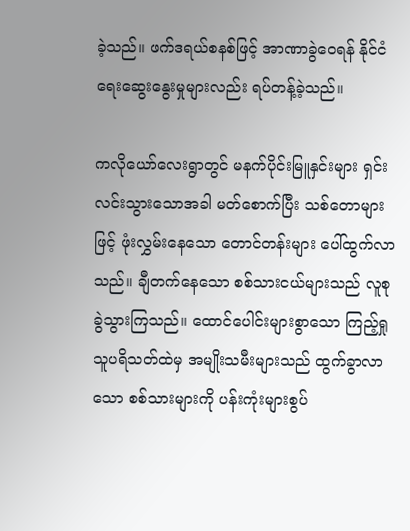ခဲ့သည်။ ဖက်ဒရယ်စနစ်ဖြင့် အာဏာခွဲဝေရန် နိုင်ငံရေးဆွေးနွေးမှုများလည်း ရပ်တန့်ခဲ့သည်။

ကလိုယော်လေးရွာတွင် မနက်ပိုင်းမြူနှင်းများ ရှင်းလင်းသွားသောအခါ မတ်စောက်ပြီး သစ်တောများဖြင့် ဖုံးလွှမ်းနေသော တောင်တန်းများ ပေါ်ထွက်လာသည်။ ချီတက်နေသော စစ်သားငယ်များသည် လူစုခွဲသွားကြသည်။ ထောင်ပေါင်းများစွာသော ကြည့်ရှုသူပရိသတ်ထဲမှ အမျိုးသမီးများသည် ထွက်ခွာလာသော စစ်သားများကို ပန်းကုံးများစွပ်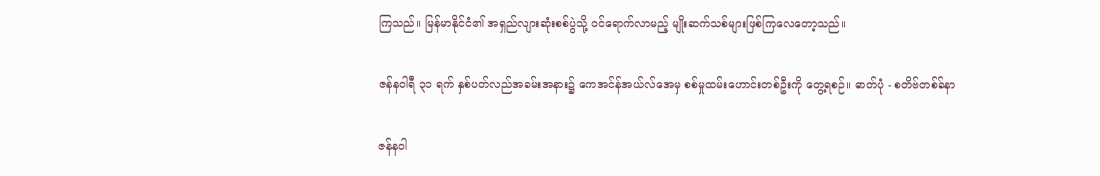ကြသည်။ မြန်မာနိုင်ငံ၏ အရှည်လျားဆုံးစစ်ပွဲသို့ ဝင်ရောက်လာမည့် မျိုးဆက်သစ်များဖြစ်ကြလေတော့သည်။

ဇန်နဝါရီ ၃၁ ရက် နှစ်ပတ်လည်အခမ်းအနား၌ ကေအင်န်အယ်လ်အေမှ စစ်မှုထမ်းဟောင်းတစ်ဦးကို တွေ့ရစဉ်။ ဓာတ်ပုံ - စတိဗ်တစ်ခ်နာ

ဇန်နဝါ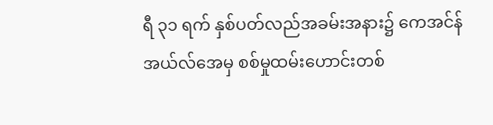ရီ ၃၁ ရက် နှစ်ပတ်လည်အခမ်းအနား၌ ကေအင်န်အယ်လ်အေမှ စစ်မှုထမ်းဟောင်းတစ်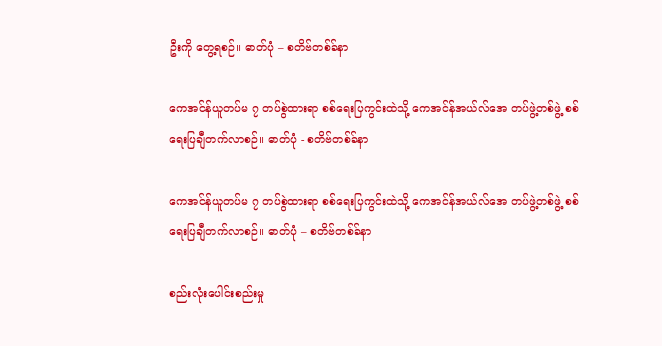ဦးကို တွေ့ရစဉ်။ ဓာတ်ပုံ – စတိဗ်တစ်ခ်နာ

ကေအင်န်ယူတပ်မ ၇ တပ်စွဲထားရာ စစ်ရေးပြကွင်းထဲသို့ ကေအင်န်အယ်လ်အေ တပ်ဖွဲ့တစ်ဖွဲ့ စစ်ရေးပြချီတက်လာစဉ်။ ဓာတ်ပုံ - စတိဗ်တစ်ခ်နာ

ကေအင်န်ယူတပ်မ ၇ တပ်စွဲထားရာ စစ်ရေးပြကွင်းထဲသို့ ကေအင်န်အယ်လ်အေ တပ်ဖွဲ့တစ်ဖွဲ့ စစ်ရေးပြချီတက်လာစဉ်။ ဓာတ်ပုံ – စတိဗ်တစ်ခ်နာ

စည်းလုံးပေါင်းစည်းမှု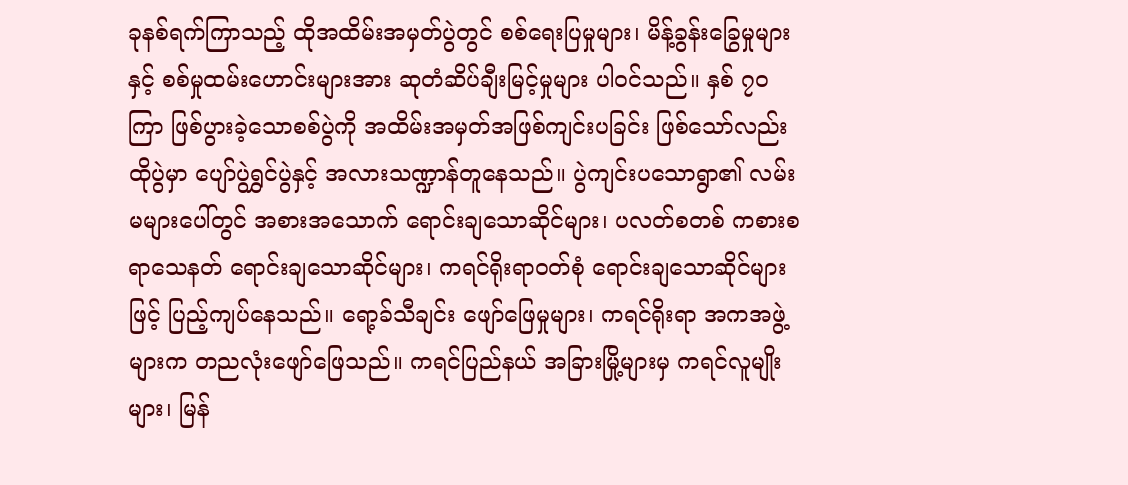ခုနစ်ရက်ကြာသည့် ထိုအထိမ်းအမှတ်ပွဲတွင် စစ်ရေးပြမှုများ၊ မိန့်ခွန်းခြွေမှုများနှင့် စစ်မှုထမ်းဟောင်းများအား ဆုတံဆိပ်ချီးမြင့်မှုများ ပါဝင်သည်။ နှစ် ၇၀ ကြာ ဖြစ်ပွားခဲ့သောစစ်ပွဲကို အထိမ်းအမှတ်အဖြစ်ကျင်းပခြင်း ဖြစ်သော်လည်း ထိုပွဲမှာ ပျော်ပွဲရွှင်ပွဲနှင့် အလားသဏ္ဍာန်တူနေသည်။ ပွဲကျင်းပသောရွာ၏ လမ်းမများပေါ်တွင် အစားအသောက် ရောင်းချသောဆိုင်များ၊ ပလတ်စတစ် ကစားစရာသေနတ် ရောင်းချသောဆိုင်များ၊ ကရင်ရိုးရာဝတ်စုံ ရောင်းချသောဆိုင်များဖြင့် ပြည့်ကျပ်နေသည်။ ရော့ခ်သီချင်း ဖျော်ဖြေမှုများ၊ ကရင်ရိုးရာ အကအဖွဲ့များက တညလုံးဖျော်ဖြေသည်။ ကရင်ပြည်နယ် အခြားမြို့များမှ ကရင်လူမျိုးများ၊ မြန်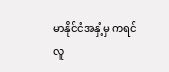မာနိုင်ငံအနှံ့မှ ကရင်လူ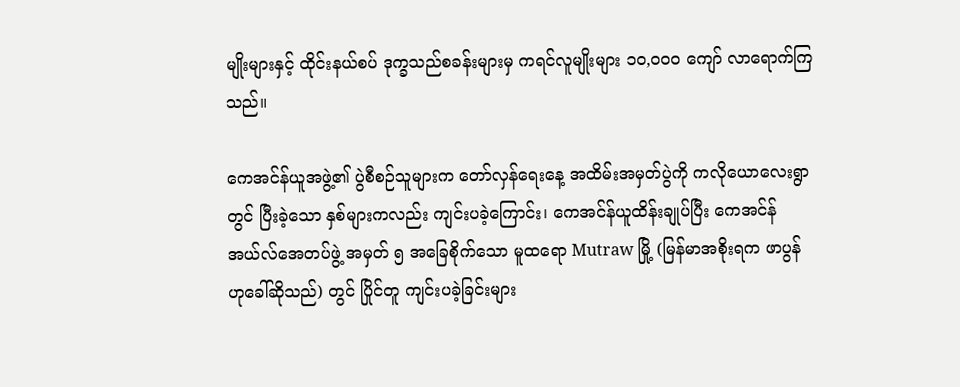မျိုးများနှင့် ထိုင်းနယ်စပ် ဒုက္ခသည်စခန်းများမှ ကရင်လူမျိုးများ ၁၀,၀၀၀ ကျော် လာရောက်ကြသည်။

ကေအင်န်ယူအဖွဲ့၏ ပွဲစီစဉ်သူများက တော်လှန်ရေးနေ့ အထိမ်းအမှတ်ပွဲကို ကလိုယောလေးရွာတွင် ပြီးခဲ့သော နှစ်များကလည်း ကျင်းပခဲ့ကြောင်း၊ ကေအင်န်ယူထိန်းချုပ်ပြီး ကေအင်န်အယ်လ်အေတပ်ဖွဲ့ အမှတ် ၅ အခြေစိုက်သော မူထရော Mutraw မြို့ (မြန်မာအစိုးရက ဖာပွန်ဟုခေါ်ဆိုသည်) တွင် ပြိုင်တူ ကျင်းပခဲ့ခြင်းများ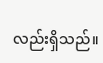လည်းရှိသည်။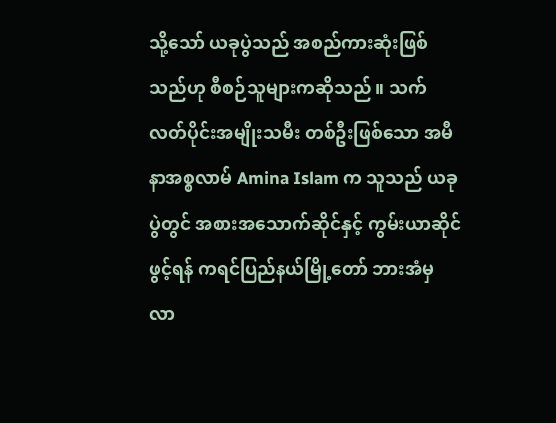သို့သော် ယခုပွဲသည် အစည်ကားဆုံးဖြစ်သည်ဟု စီစဉ်သူများကဆိုသည်။ သက်လတ်ပိုင်းအမျိုးသမီး တစ်ဦးဖြစ်သော အမီနာအစ္စလာမ် Amina Islam က သူသည် ယခုပွဲတွင် အစားအသောက်ဆိုင်နှင့် ကွမ်းယာဆိုင်ဖွင့်ရန် ကရင်ပြည်နယ်မြို့တော် ဘားအံမှ လာ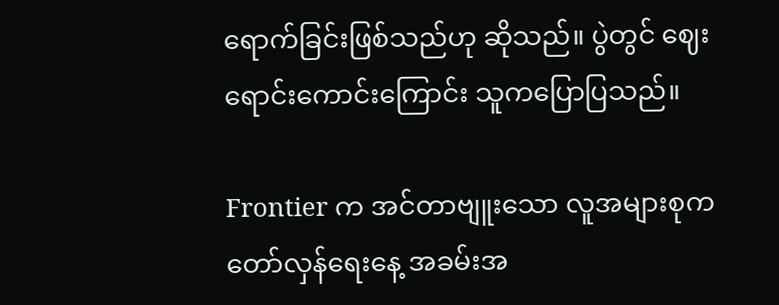ရောက်ခြင်းဖြစ်သည်ဟု ဆိုသည်။ ပွဲတွင် ဈေးရောင်းကောင်းကြောင်း သူကပြောပြသည်။

Frontier က အင်တာဗျူးသော လူအများစုက တော်လှန်ရေးနေ့ အခမ်းအ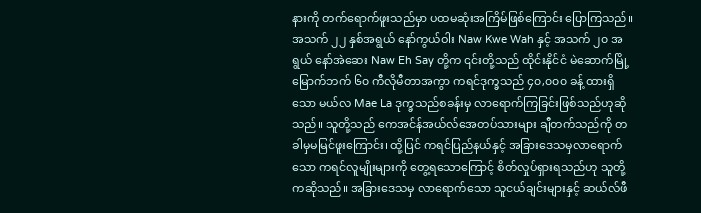နားကို တက်ရောက်ဖူးသည်မှာ ပထမဆုံးအကြိမ်ဖြစ်ကြောင်း ပြောကြသည်။ အသက် ၂၂ နှစ်အရွယ် နော်ကွယ်ဝါး Naw Kwe Wah နှင့် အသက် ၂၀ အရွယ် နော်အဲဆေး Naw Eh Say တို့က ၎င်းတို့သည် ထိုင်းနိုင်ငံ မဲဆောက်မြို့ မြောက်ဘက် ၆၀ ကီလိုမီတာအကွာ ကရင်ဒုက္ခသည် ၄၀,၀၀၀ ခန့် ထားရှိသော မယ်လ Mae La ဒုက္ခသည်စခန်းမှ လာရောက်ကြခြင်းဖြစ်သည်ဟုဆိုသည်။ သူတို့သည် ကေအင်န်အယ်လ်အေတပ်သားများ ချီတက်သည်ကို တခါမှမမြင်ဖူးကြောင်း၊ ထို့ပြင် ကရင်ပြည်နယ်နှင့် အခြားဒေသမှလာရောက်သော ကရင်လူမျိုးများကို တွေ့ရသောကြောင့် စိတ်လှုပ်ရှားရသည်ဟု သူတို့ကဆိုသည်။ အခြားဒေသမှ လာရောက်သော သူငယ်ချင်းများနှင့် ဆယ်လ်ဖီ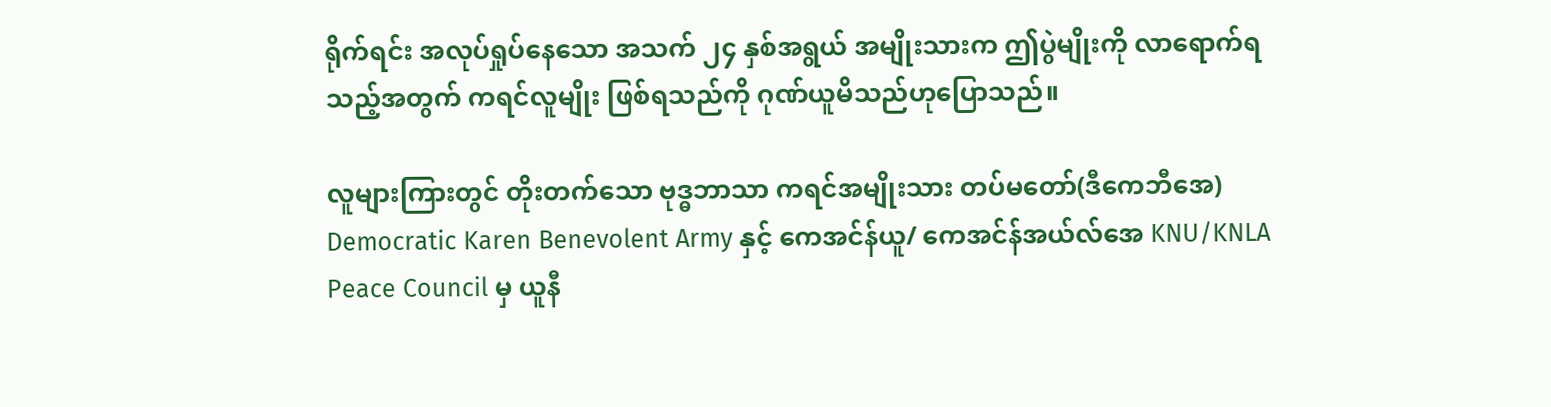ရိုက်ရင်း အလုပ်ရှုပ်နေသော အသက် ၂၄ နှစ်အရွယ် အမျိုးသားက ဤပွဲမျိုးကို လာရောက်ရသည့်အတွက် ကရင်လူမျိုး ဖြစ်ရသည်ကို ဂုဏ်ယူမိသည်ဟုပြောသည်။

လူများကြားတွင် တိုးတက်သော ဗုဒ္ဓဘာသာ ကရင်အမျိုးသား တပ်မတော်(ဒီကေဘီအေ) Democratic Karen Benevolent Army နှင့် ကေအင်န်ယူ/ ကေအင်န်အယ်လ်အေ KNU/KNLA Peace Council မှ ယူနီ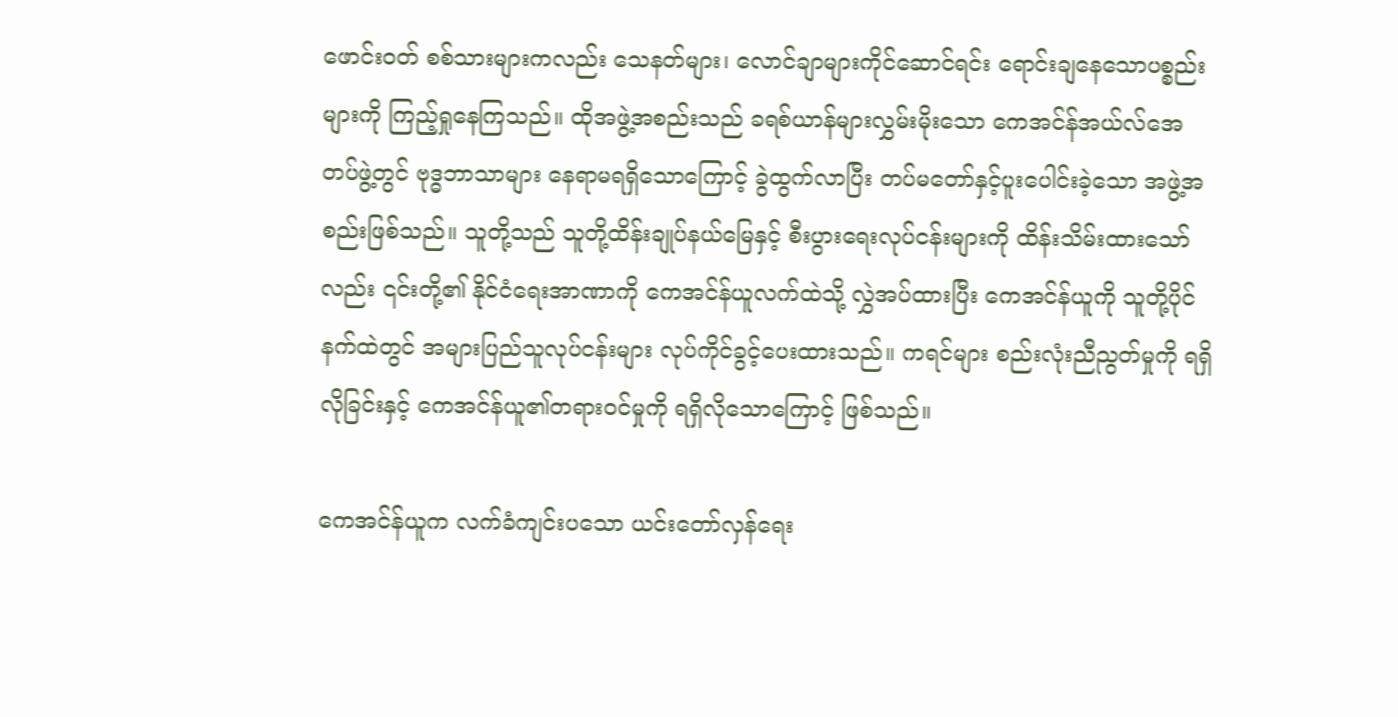ဖောင်းဝတ် စစ်သားများကလည်း သေနတ်များ၊ လောင်ချာများကိုင်ဆောင်ရင်း ရောင်းချနေသောပစ္စည်းများကို ကြည့်ရှုနေကြသည်။ ထိုအဖွဲ့အစည်းသည် ခရစ်ယာန်များလွှမ်းမိုးသော ကေအင်န်အယ်လ်အေတပ်ဖွဲ့တွင် ဗုဒ္ဓဘာသာများ နေရာမရရှိသောကြောင့် ခွဲထွက်လာပြီး တပ်မတော်နှင့်ပူးပေါင်းခဲ့သော အဖွဲ့အစည်းဖြစ်သည်။ သူတို့သည် သူတို့ထိန်းချုပ်နယ်မြေနှင့် စီးပွားရေးလုပ်ငန်းများကို ထိန်းသိမ်းထားသော်လည်း ၎င်းတို့၏ နိုင်ငံရေးအာဏာကို ကေအင်န်ယူလက်ထဲသို့ လွှဲအပ်ထားပြီး ကေအင်န်ယူကို သူတို့ပိုင်နက်ထဲတွင် အများပြည်သူလုပ်ငန်းများ လုပ်ကိုင်ခွင့်ပေးထားသည်။ ကရင်များ စည်းလုံးညီညွတ်မှုကို ရရှိလိုခြင်းနှင့် ကေအင်န်ယူ၏တရားဝင်မှုကို ရရှိလိုသောကြောင့် ဖြစ်သည်။

ကေအင်န်ယူက လက်ခံကျင်းပသော ယင်းတော်လှန်ရေး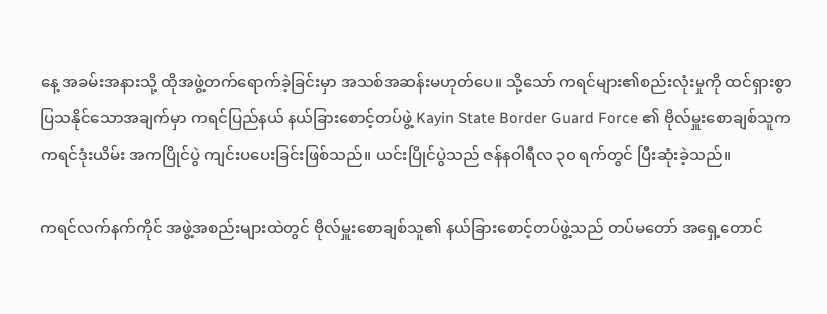နေ့ အခမ်းအနားသို့ ထိုအဖွဲ့တက်ရောက်ခဲ့ခြင်းမှာ အသစ်အဆန်းမဟုတ်ပေ။ သို့သော် ကရင်များ၏စည်းလုံးမှုကို ထင်ရှားစွာ ပြသနိုင်သောအချက်မှာ ကရင်ပြည်နယ် နယ်ခြားစောင့်တပ်ဖွဲ့ Kayin State Border Guard Force ၏ ဗိုလ်မှူးစောချစ်သူက ကရင်ဒုံးယိမ်း အကပြိုင်ပွဲ ကျင်းပပေးခြင်းဖြစ်သည်။ ယင်းပြိုင်ပွဲသည် ဇန်နဝါရီလ ၃၀ ရက်တွင် ပြီးဆုံးခဲ့သည်။

ကရင်လက်နက်ကိုင် အဖွဲ့အစည်းများထဲတွင် ဗိုလ်မှူးစောချစ်သူ၏ နယ်ခြားစောင့်တပ်ဖွဲ့သည် တပ်မတော် အရှေ့တောင်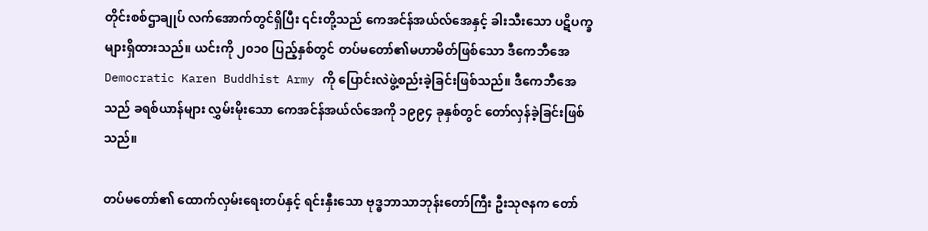တိုင်းစစ်ဌာချုပ် လက်အောက်တွင်ရှိပြီး ၎င်းတို့သည် ကေအင်န်အယ်လ်အေနှင့် ခါးသီးသော ပဋိပက္ခများရှိထားသည်။ ယင်းကို ၂၀၁၀ ပြည့်နှစ်တွင် တပ်မတော်၏မဟာမိတ်ဖြစ်သော ဒီကေဘီအေ Democratic Karen Buddhist Army ကို ပြောင်းလဲဖွဲ့စည်းခဲ့ခြင်းဖြစ်သည်။ ဒီကေဘီအေသည် ခရစ်ယာန်များ လွှမ်းမိုးသော ကေအင်န်အယ်လ်အေကို ၁၉၉၄ ခုနှစ်တွင် တော်လှန်ခဲ့ခြင်းဖြစ်သည်။

တပ်မတော်၏ ထောက်လှမ်းရေးတပ်နှင့် ရင်းနှီးသော ဗုဒ္ဓဘာသာဘုန်းတော်ကြီး ဦးသုဇနက တော်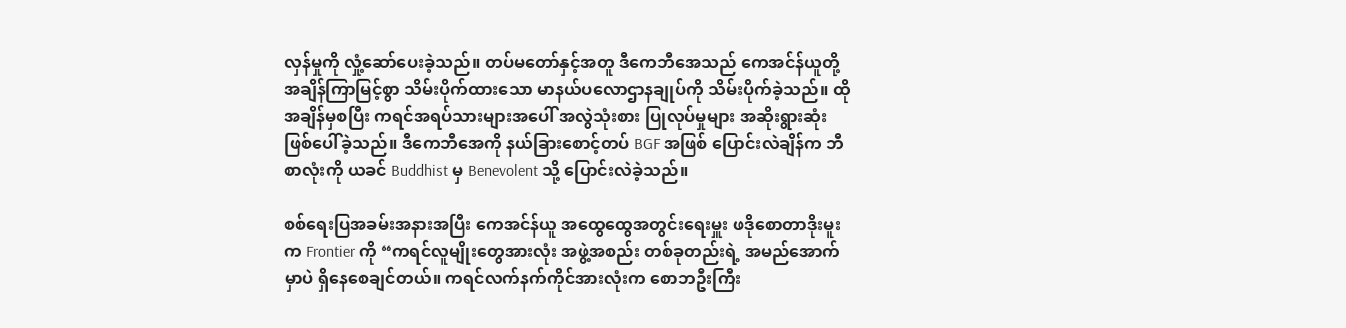လှန်မှုကို လှုံ့ဆော်ပေးခဲ့သည်။ တပ်မတော်နှင့်အတူ ဒီကေဘီအေသည် ကေအင်န်ယူတို့ အချိန်ကြာမြင့်စွာ သိမ်းပိုက်ထားသော မာနယ်ပလောဌာနချုပ်ကို သိမ်းပိုက်ခဲ့သည်။ ထိုအချိန်မှစပြီး ကရင်အရပ်သားများအပေါ် အလွဲသုံးစား ပြုလုပ်မှုများ အဆိုးရွားဆုံး ဖြစ်ပေါ်ခဲ့သည်။ ဒီကေဘီအေကို နယ်ခြားစောင့်တပ် BGF အဖြစ် ပြောင်းလဲချိန်က ဘီစာလုံးကို ယခင် Buddhist မှ Benevolent သို့ ပြောင်းလဲခဲ့သည်။

စစ်ရေးပြအခမ်းအနားအပြီး ကေအင်န်ယူ အထွေထွေအတွင်းရေးမှူး ဖဒိုစောတာဒိုးမူးက Frontier ကို “ကရင်လူမျိုးတွေအားလုံး အဖွဲ့အစည်း တစ်ခုတည်းရဲ့ အမည်အောက်မှာပဲ ရှိနေစေချင်တယ်။ ကရင်လက်နက်ကိုင်အားလုံးက စောဘဦးကြီး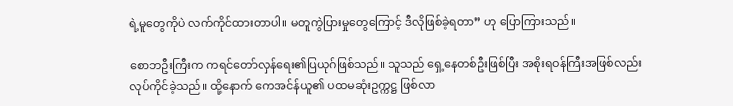ရဲ့မူတွေကိုပဲ လက်ကိုင်ထားတာပါ။ မတူကွဲပြားမှုတွေကြောင့် ဒီလိုဖြစ်ခဲ့ရတာ” ဟု ပြောကြားသည်။

စောဘဦးကြီးက ကရင်တော်လှန်ရေး၏ပြယုဂ်ဖြစ်သည်။ သူသည် ရှေ့နေတစ်ဦးဖြစ်ပြီး အစိုးရဝန်ကြီးအဖြစ်လည်း လုပ်ကိုင်ခဲ့သည်။ ထို့နောက် ကေအင်န်ယူ၏ ပထမဆုံးဥက္ကဋ္ဌ ဖြစ်လာ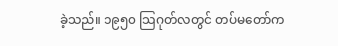ခဲ့သည်။ ၁၉၅၀ သြဂုတ်လတွင် တပ်မတော်က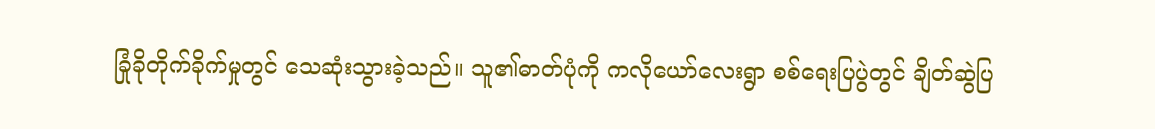ခြုံခိုတိုက်ခိုက်မှုတွင် သေဆုံးသွားခဲ့သည်။ သူ၏ဓာတ်ပုံကို ကလိုယော်လေးရွာ စစ်ရေးပြပွဲတွင် ချိတ်ဆွဲပြ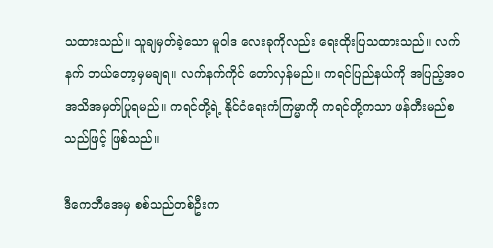သထားသည်။ သူချမှတ်ခဲ့သော မူဝါဒ လေးခုကိုလည်း ရေးထိုးပြသထားသည်။ လက်နက် ဘယ်တော့မှမချရ။ လက်နက်ကိုင် တော်လှန်မည်။ ကရင်ပြည်နယ်ကို အပြည့်အဝ အသိအမှတ်ပြုရမည်။ ကရင်တို့ရဲ့ နိုင်ငံရေးကံကြမ္မာကို ကရင်တို့ကသာ ဖန်တီးမည်စသည်ဖြင့် ဖြစ်သည်။

ဒီကေဘီအေမှ စစ်သည်တစ်ဦးက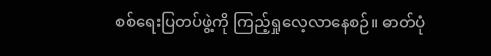စစ်ရေးပြတပ်ဖွဲ့ကို ကြည့်ရှုလေ့လာနေစဉ်။ ဓာတ်ပုံ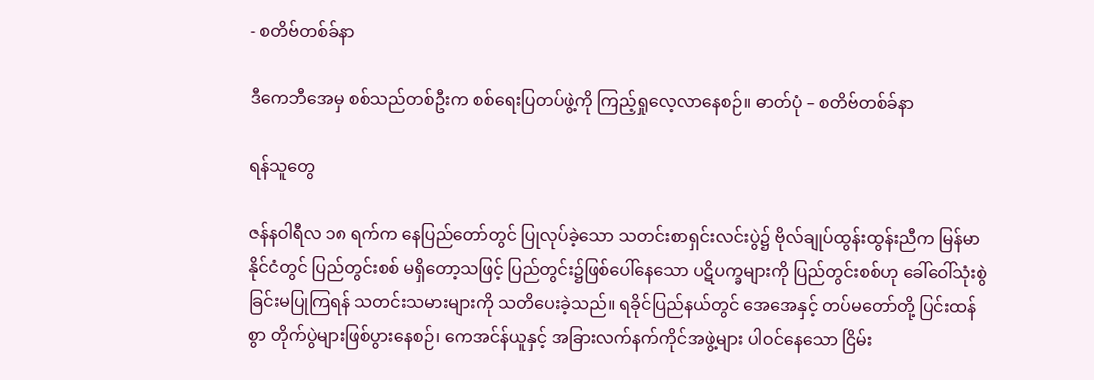- စတိဗ်တစ်ခ်နာ

ဒီကေဘီအေမှ စစ်သည်တစ်ဦးက စစ်ရေးပြတပ်ဖွဲ့ကို ကြည့်ရှုလေ့လာနေစဉ်။ ဓာတ်ပုံ – စတိဗ်တစ်ခ်နာ

ရန်သူတွေ

ဇန်နဝါရီလ ၁၈ ရက်က နေပြည်တော်တွင် ပြုလုပ်ခဲ့သော သတင်းစာရှင်းလင်းပွဲ၌ ဗိုလ်ချုပ်ထွန်းထွန်းညီက မြန်မာနိုင်ငံတွင် ပြည်တွင်းစစ် မရှိတော့သဖြင့် ပြည်တွင်း၌ဖြစ်ပေါ်နေသော ပဋိပက္ခများကို ပြည်တွင်းစစ်ဟု ခေါ်ဝေါ်သုံးစွဲခြင်းမပြုကြရန် သတင်းသမားများကို သတိပေးခဲ့သည်။ ရခိုင်ပြည်နယ်တွင် အေအေနှင့် တပ်မတော်တို့ ပြင်းထန်စွာ တိုက်ပွဲများဖြစ်ပွားနေစဉ်၊ ကေအင်န်ယူနှင့် အခြားလက်နက်ကိုင်အဖွဲ့များ ပါဝင်နေသော ငြိမ်း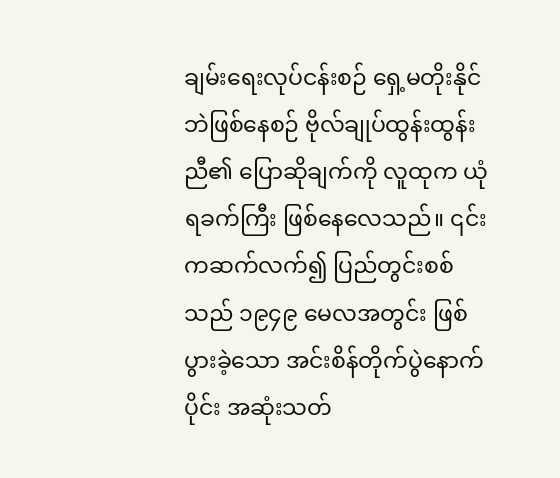ချမ်းရေးလုပ်ငန်းစဉ် ရှေ့မတိုးနိုင်ဘဲဖြစ်နေစဉ် ဗိုလ်ချုပ်ထွန်းထွန်းညီ၏ ပြောဆိုချက်ကို လူထုက ယုံရခက်ကြီး ဖြစ်နေလေသည်။ ၎င်းကဆက်လက်၍ ပြည်တွင်းစစ်သည် ၁၉၄၉ မေလအတွင်း ဖြစ်ပွားခဲ့သော အင်းစိန်တိုက်ပွဲနောက်ပိုင်း အဆုံးသတ်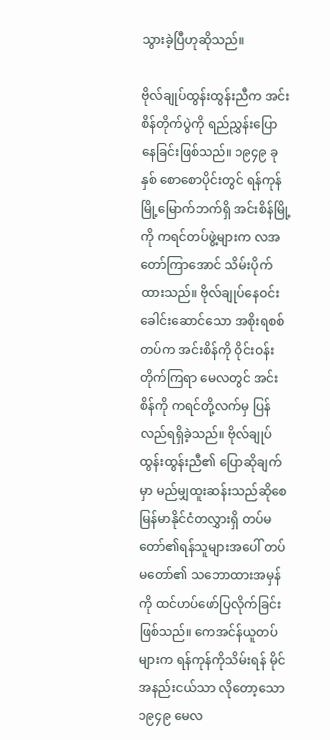သွားခဲ့ပြီဟုဆိုသည်။

ဗိုလ်ချုပ်ထွန်းထွန်းညီက အင်းစိန်တိုက်ပွဲကို ရည်ညွှန်းပြောနေခြင်းဖြစ်သည်။ ၁၉၄၉ ခုနှစ် စောစောပိုင်းတွင် ရန်ကုန်မြို့မြောက်ဘက်ရှိ အင်းစိန်မြို့ကို ကရင်တပ်ဖွဲ့များက လအတော်ကြာအောင် သိမ်းပိုက်ထားသည်။ ဗိုလ်ချုပ်နေဝင်းခေါင်းဆောင်သော အစိုးရစစ်တပ်က အင်းစိန်ကို ဝိုင်းဝန်းတိုက်ကြရာ မေလတွင် အင်းစိန်ကို ကရင်တို့လက်မှ ပြန်လည်ရရှိခဲ့သည်။ ဗိုလ်ချုပ်ထွန်းထွန်းညီ၏ ပြောဆိုချက်မှာ မည်မျှထူးဆန်းသည်ဆိုစေ မြန်မာနိုင်ငံတလွှားရှိ တပ်မတော်၏ရန်သူများအပေါ် တပ်မတော်၏ သဘောထားအမှန်ကို ထင်ဟပ်ဖော်ပြလိုက်ခြင်းဖြစ်သည်။ ကေအင်န်ယူတပ်များက ရန်ကုန်ကိုသိမ်းရန် မိုင်အနည်းငယ်သာ လိုတော့သော ၁၉၄၉ မေလ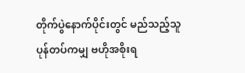တိုက်ပွဲနောက်ပိုင်းတွင် မည်သည့်သူပုန်တပ်ကမျှ ဗဟိုအစိုးရ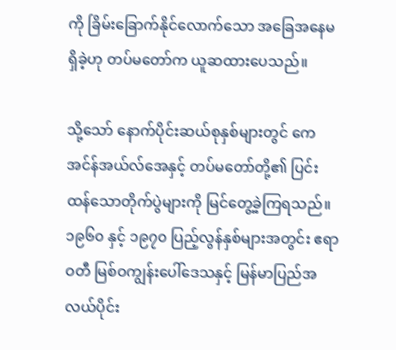ကို ခြိမ်းခြောက်နိုင်လောက်သော အခြေအနေမရှိခဲ့ဟု တပ်မတော်က ယူဆထားပေသည်။

သို့သော် နောက်ပိုင်းဆယ်စုနှစ်များတွင် ကေအင်န်အယ်လ်အေနှင့် တပ်မတော်တို့၏ ပြင်းထန်သောတိုက်ပွဲများကို မြင်တွေ့ခဲ့ကြရသည်။ ၁၉၆၀ နှင့် ၁၉၇၀ ပြည့်လွန်နှစ်များအတွင်း ဧရာဝတီ မြစ်ဝကျွန်းပေါ်ဒေသနှင့် မြန်မာပြည်အလယ်ပိုင်း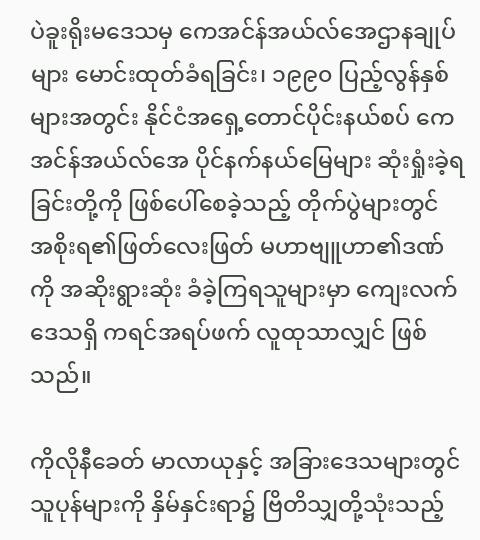ပဲခူးရိုးမဒေသမှ ကေအင်န်အယ်လ်အေဌာနချုပ်များ မောင်းထုတ်ခံရခြင်း၊ ၁၉၉၀ ပြည့်လွန်နှစ်များအတွင်း နိုင်ငံအရှေ့တောင်ပိုင်းနယ်စပ် ကေအင်န်အယ်လ်အေ ပိုင်နက်နယ်မြေများ ဆုံးရှုံးခဲ့ရခြင်းတို့ကို ဖြစ်ပေါ်စေခဲ့သည့် တိုက်ပွဲများတွင် အစိုးရ၏ဖြတ်လေးဖြတ် မဟာဗျူဟာ၏ဒဏ်ကို အဆိုးရွားဆုံး ခံခဲ့ကြရသူများမှာ ကျေးလက်ဒေသရှိ ကရင်အရပ်ဖက် လူထုသာလျှင် ဖြစ်သည်။

ကိုလိုနီခေတ် မာလာယုနှင့် အခြားဒေသများတွင် သူပုန်များကို နှိမ်နှင်းရာ၌ ဗြိတိသျှတို့သုံးသည့်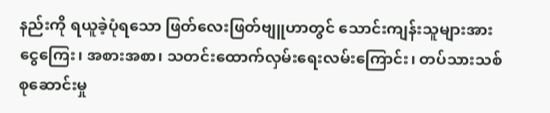နည်းကို ရယူခဲ့ပုံရသော ဖြတ်လေးဖြတ်ဗျူဟာတွင် သောင်းကျန်းသူများအား ငွေကြေး၊ အစားအစာ၊ သတင်းထောက်လှမ်းရေးလမ်းကြောင်း၊ တပ်သားသစ်စုဆောင်းမှု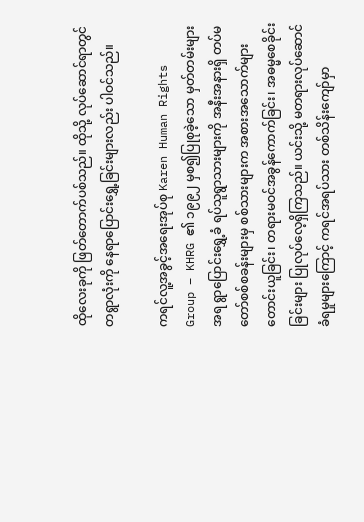ထိုလေးခုကို ဖြတ်တောက်ပစ်သည်။ ထိုသို့ လုပ်ဆောင်ရာတွင် တရွာလုံးကို နေရာပြောင်းရွှေ့ခြင်းများလည်း ပါဝင်သည်။

ကရင်လူ့အခွင့်အရေးအုပ်စု Karen Human Rights Group – KHRG ၏ ၁၉၉၂ မှစ၍ပြုစုခဲ့သော မှတ်တမ်းများအရ ရွာပြောင်းရွှေ့ခံ ရပ်သူရွာသားများကို အနီးအနားရှိ တပ်မတော်စစ်စခန်းများမှ စစ်သားများက အစားအသောက်များ တောင်းယူခြင်း၊ တရားမဝင်အခွန်ကောက်ခြင်း၊ အဓမ္မစေခိုင်းခြင်းများ ပြုလုပ်လေ့ရှိကြသည်။ ယင်းသို့ မတရားလုပ်ဆောင်ခံရမှုများကြောင့် ကရင်အရပ်သား တစ်သိန်းကျော်မှာ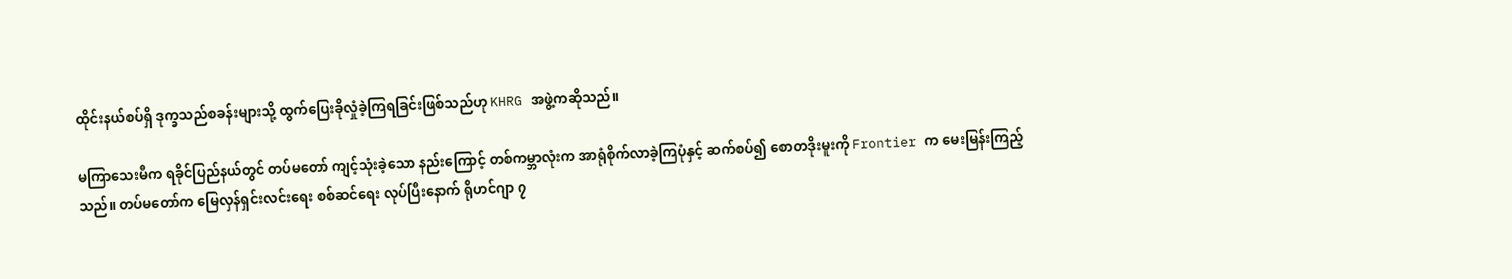ထိုင်းနယ်စပ်ရှိ ဒုက္ခသည်စခန်းများသို့ ထွက်ပြေးခိုလှုံခဲ့ကြရခြင်းဖြစ်သည်ဟု KHRG အဖွဲ့ကဆိုသည်။

မကြာသေးမီက ရခိုင်ပြည်နယ်တွင် တပ်မတော် ကျင့်သုံးခဲ့သော နည်းကြောင့် တစ်ကမ္ဘာလုံးက အာရုံစိုက်လာခဲ့ကြပုံနှင့် ဆက်စပ်၍ စောတဒိုးမူးကို Frontier က မေးမြန်းကြည့်သည်။ တပ်မတော်က မြေလှန်ရှင်းလင်းရေး စစ်ဆင်ရေး လုပ်ပြီးနောက် ရိုဟင်ဂျာ ၇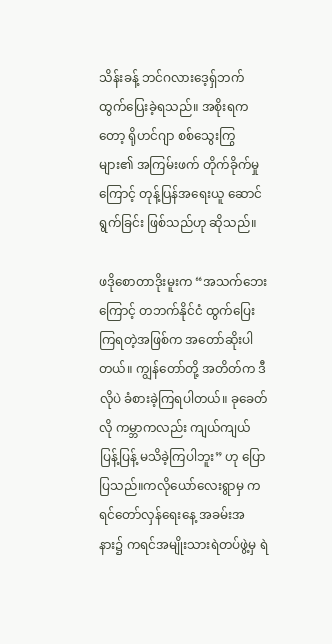သိန်းခန့် ဘင်ဂလားဒေ့ရှ်ဘက် ထွက်ပြေးခဲ့ရသည်။ အစိုးရကတော့ ရိုဟင်ဂျာ စစ်သွေးကြွများ၏ အကြမ်းဖက် တိုက်ခိုက်မှုကြောင့် တုန့်ပြန်အရေးယူ ဆောင်ရွက်ခြင်း ဖြစ်သည်ဟု ဆိုသည်။

ဖဒိုစောတာဒိုးမူးက “အသက်ဘေးကြောင့် တဘက်နိုင်ငံ ထွက်ပြေးကြရတဲ့အဖြစ်က အတော်ဆိုးပါတယ်။ ကျွန်တော်တို့ အတိတ်က ဒီလိုပဲ ခံစားခဲ့ကြရပါတယ်။ ခုခေတ်လို ကမ္ဘာကလည်း ကျယ်ကျယ်ပြန့်ပြန့် မသိခဲ့ကြပါဘူး” ဟု ပြောပြသည်။ကလိုယော်လေးရွာမှ ကရင်တော်လှန်ရေးနေ့ အခမ်းအနား၌ ကရင်အမျိုးသားရဲတပ်ဖွဲ့မှ ရဲ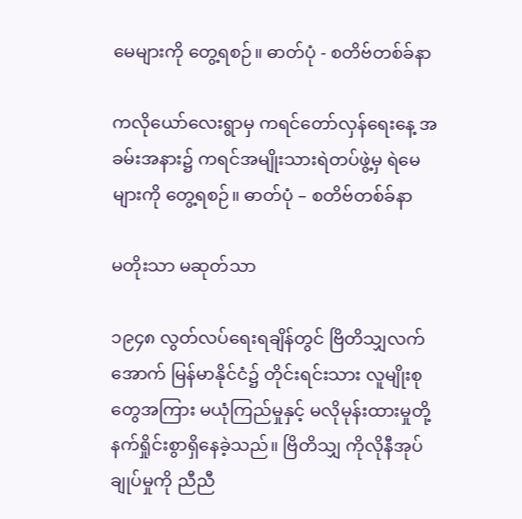မေများကို တွေ့ရစဉ်။ ဓာတ်ပုံ - စတိဗ်တစ်ခ်နာ

ကလိုယော်လေးရွာမှ ကရင်တော်လှန်ရေးနေ့ အခမ်းအနား၌ ကရင်အမျိုးသားရဲတပ်ဖွဲ့မှ ရဲမေများကို တွေ့ရစဉ်။ ဓာတ်ပုံ – စတိဗ်တစ်ခ်နာ

မတိုးသာ မဆုတ်သာ

၁၉၄၈ လွတ်လပ်ရေးရချိန်တွင် ဗြိတိသျှလက်အောက် မြန်မာနိုင်ငံ၌ တိုင်းရင်းသား လူမျိုးစုတွေအကြား မယုံကြည်မှုနှင့် မလိုမုန်းထားမှုတို့ နက်ရှိုင်းစွာရှိနေခဲ့သည်။ ဗြိတိသျှ ကိုလိုနီအုပ်ချုပ်မှုကို ညီညီ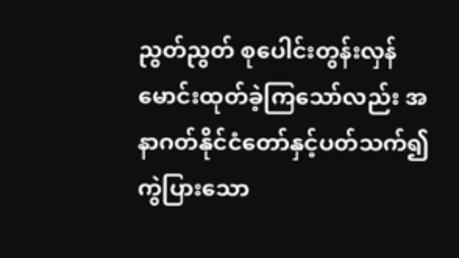ညွတ်ညွတ် စုပေါင်းတွန်းလှန် မောင်းထုတ်ခဲ့ကြသော်လည်း အနာဂတ်နိုင်ငံတော်နှင့်ပတ်သက်၍ ကွဲပြားသော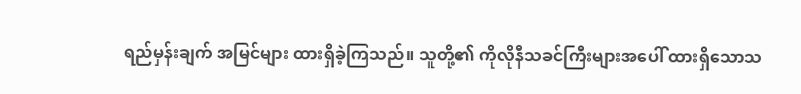ရည်မှန်းချက် အမြင်များ ထားရှိခဲ့ကြသည်။ သူတို့၏ ကိုလိုနီသခင်ကြီးများအပေါ် ထားရှိသောသ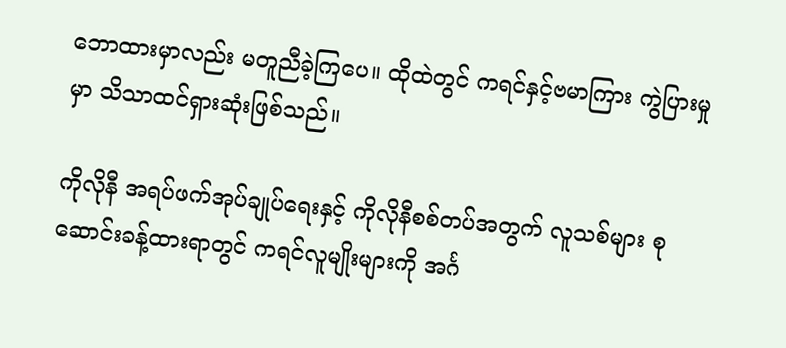ဘောထားမှာလည်း မတူညီခဲ့ကြပေ။ ထိုထဲတွင် ကရင်နှင့်ဗမာကြား ကွဲပြားမှုမှာ သိသာထင်ရှားဆုံးဖြစ်သည်။

ကိုလိုနီ အရပ်ဖက်အုပ်ချုပ်ရေးနှင့် ကိုလိုနီစစ်တပ်အတွက် လူသစ်များ စုဆောင်းခန့်ထားရာတွင် ကရင်လူမျိုးများကို အင်္ဂ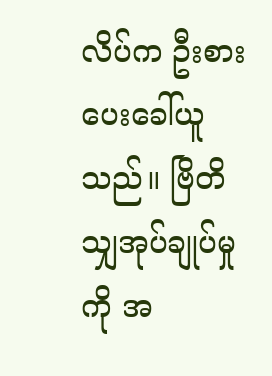လိပ်က ဦးစားပေးခေါ်ယူသည်။ ဗြိတိသျှအုပ်ချုပ်မှုကို အ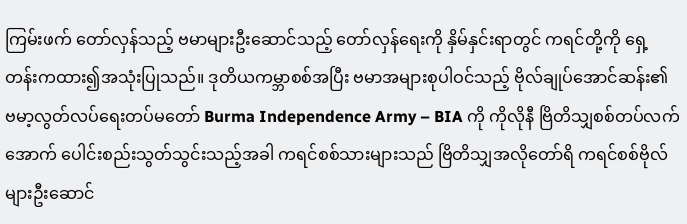ကြမ်းဖက် တော်လှန်သည့် ဗမာများဦးဆောင်သည့် တော်လှန်ရေးကို နှိမ်နှင်းရာတွင် ကရင်တို့ကို ရှေ့တန်းကထား၍အသုံးပြုသည်။ ဒုတိယကမ္ဘာစစ်အပြီး ဗမာအများစုပါဝင်သည့် ဗိုလ်ချုပ်အောင်ဆန်း၏ ဗမာ့လွတ်လပ်ရေးတပ်မတော် Burma Independence Army – BIA ကို ကိုလိုနီ ဗြိတိသျှစစ်တပ်လက်အောက် ပေါင်းစည်းသွတ်သွင်းသည့်အခါ ကရင်စစ်သားများသည် ဗြိတိသျှအလိုတော်ရိ ကရင်စစ်ဗိုလ်များဦးဆောင်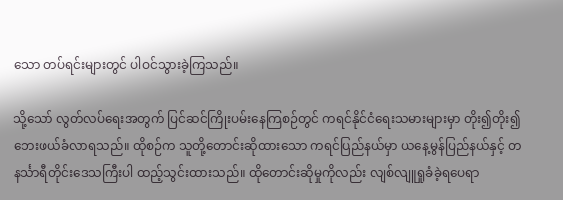သော တပ်ရင်းများတွင် ပါဝင်သွားခဲ့ကြသည်။

သို့သော် လွတ်လပ်ရေးအတွက် ပြင်ဆင်ကြိုးပမ်းနေကြစဉ်တွင် ကရင်နိုင်ငံရေးသမားများမှာ တိုး၍တိုး၍ ဘေးဖယ်ခံလာရသည်။ ထိုစဉ်က သူတို့တောင်းဆိုထားသော ကရင်ပြည်နယ်မှာ ယနေ့မွန်ပြည်နယ်နှင့် တနင်္သာရီတိုင်းဒေသကြီးပါ ထည့်သွင်းထားသည်။ ထိုတောင်းဆိုမှုကိုလည်း လျစ်လျူရှုခံခဲ့ရပေရာ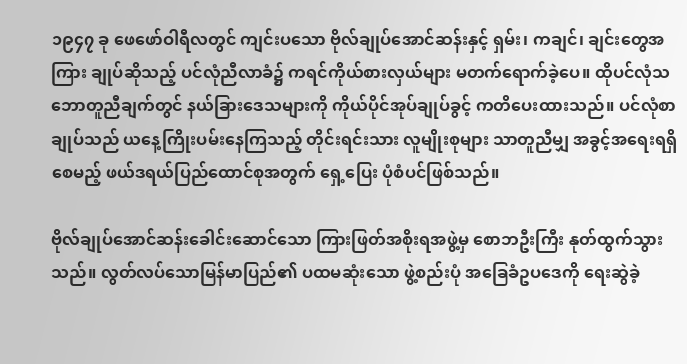၁၉၄၇ ခု ဖေဖော်ဝါရီလတွင် ကျင်းပသော ဗိုလ်ချုပ်အောင်ဆန်းနှင့် ရှမ်း၊ ကချင်၊ ချင်းတွေအကြား ချုပ်ဆိုသည့် ပင်လုံညီလာခံ၌ ကရင်ကိုယ်စားလှယ်များ မတက်ရောက်ခဲ့ပေ။ ထိုပင်လုံသဘောတူညီချက်တွင် နယ်ခြားဒေသများကို ကိုယ်ပိုင်အုပ်ချုပ်ခွင့် ကတိပေးထားသည်။ ပင်လုံစာချုပ်သည် ယနေ့ကြိုးပမ်းနေကြသည့် တိုင်းရင်းသား လူမျိုးစုများ သာတူညီမျှ အခွင့်အရေးရရှိစေမည့် ဖယ်ဒရယ်ပြည်ထောင်စုအတွက် ရှေ့ပြေး ပုံစံပင်ဖြစ်သည်။

ဗိုလ်ချုပ်အောင်ဆန်းခေါင်းဆောင်သော ကြားဖြတ်အစိုးရအဖွဲ့မှ စောဘဦးကြီး နုတ်ထွက်သွားသည်။ လွတ်လပ်သောမြန်မာပြည်၏ ပထမဆုံးသော ဖွဲ့စည်းပုံ အခြေခံဥပဒေကို ရေးဆွဲခဲ့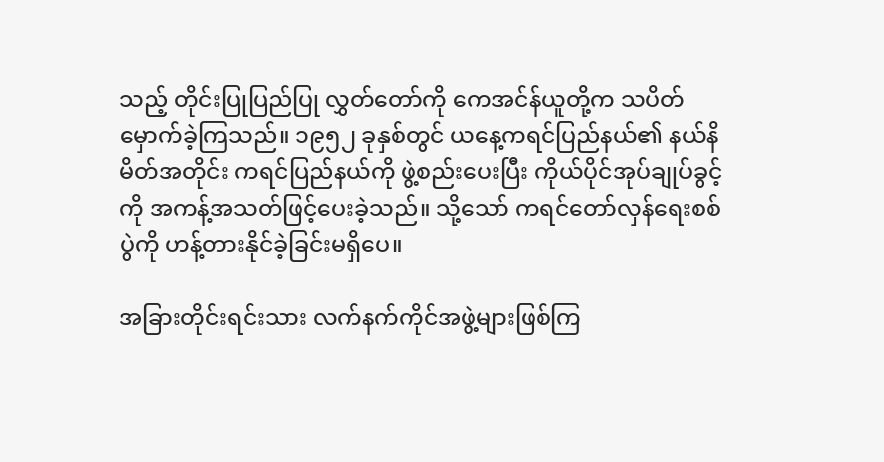သည့် တိုင်းပြုပြည်ပြု လွှတ်တော်ကို ကေအင်န်ယူတို့က သပိတ်မှောက်ခဲ့ကြသည်။ ၁၉၅၂ ခုနှစ်တွင် ယနေ့ကရင်ပြည်နယ်၏ နယ်နိမိတ်အတိုင်း ကရင်ပြည်နယ်ကို ဖွဲ့စည်းပေးပြီး ကိုယ်ပိုင်အုပ်ချုပ်ခွင့်ကို အကန့်အသတ်ဖြင့်ပေးခဲ့သည်။ သို့သော် ကရင်တော်လှန်ရေးစစ်ပွဲကို ဟန့်တားနိုင်ခဲ့ခြင်းမရှိပေ။

အခြားတိုင်းရင်းသား လက်နက်ကိုင်အဖွဲ့များဖြစ်ကြ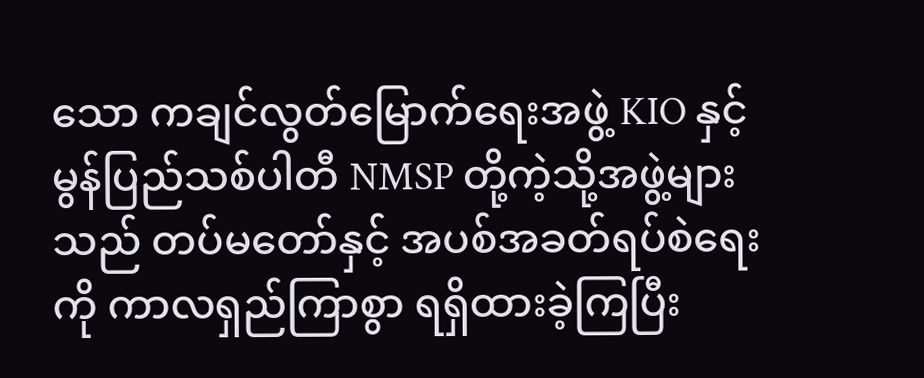သော ကချင်လွတ်မြောက်ရေးအဖွဲ့ KIO နှင့် မွန်ပြည်သစ်ပါတီ NMSP တို့ကဲ့သို့အဖွဲ့များသည် တပ်မတော်နှင့် အပစ်အခတ်ရပ်စဲရေးကို ကာလရှည်ကြာစွာ ရရှိထားခဲ့ကြပြီး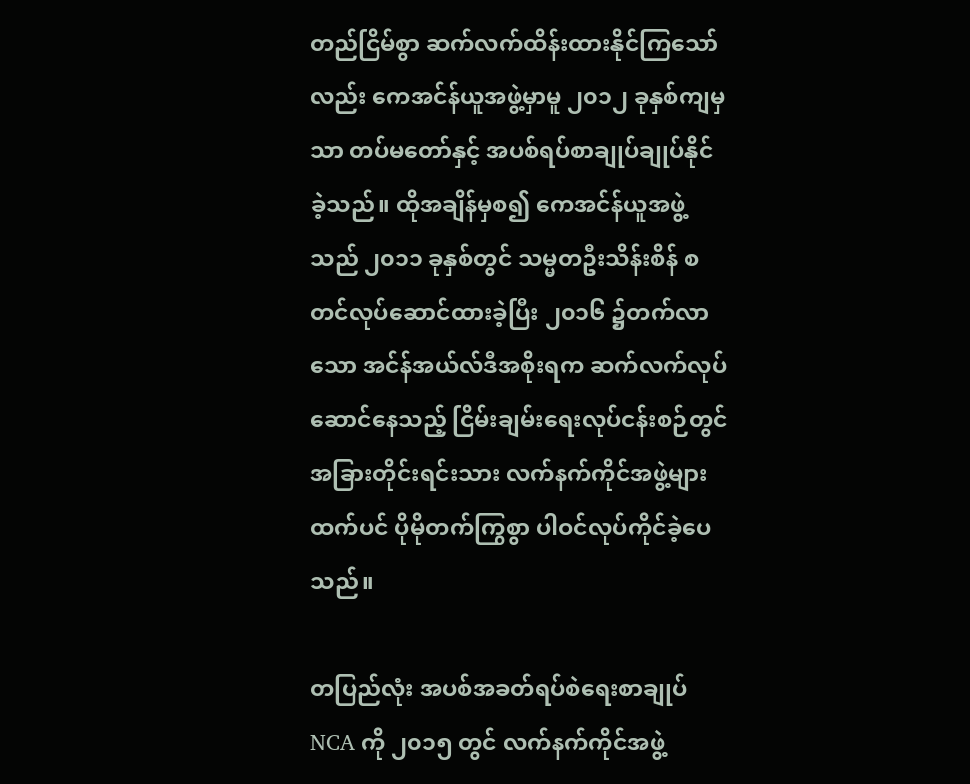တည်ငြိမ်စွာ ဆက်လက်ထိန်းထားနိုင်ကြသော်လည်း ကေအင်န်ယူအဖွဲ့မှာမူ ၂၀၁၂ ခုနှစ်ကျမှသာ တပ်မတော်နှင့် အပစ်ရပ်စာချုပ်ချုပ်နိုင်ခဲ့သည်။ ထိုအချိန်မှစ၍ ကေအင်န်ယူအဖွဲ့သည် ၂၀၁၁ ခုနှစ်တွင် သမ္မတဦးသိန်းစိန် စတင်လုပ်ဆောင်ထားခဲ့ပြီး ၂၀၁၆ ၌တက်လာသော အင်န်အယ်လ်ဒီအစိုးရက ဆက်လက်လုပ်ဆောင်နေသည့် ငြိမ်းချမ်းရေးလုပ်ငန်းစဉ်တွင် အခြားတိုင်းရင်းသား လက်နက်ကိုင်အဖွဲ့များထက်ပင် ပိုမိုတက်ကြွစွာ ပါဝင်လုပ်ကိုင်ခဲ့ပေသည်။

တပြည်လုံး အပစ်အခတ်ရပ်စဲရေးစာချုပ် NCA ကို ၂၀၁၅ တွင် လက်နက်ကိုင်အဖွဲ့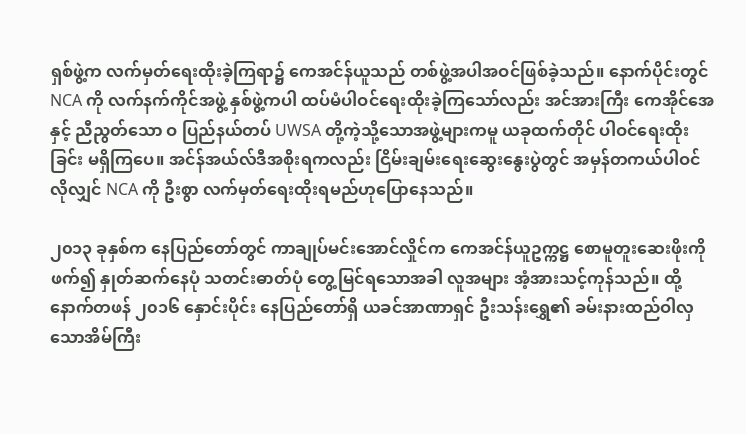ရှစ်ဖွဲ့က လက်မှတ်ရေးထိုးခဲ့ကြရာ၌ ကေအင်န်ယူသည် တစ်ဖွဲ့အပါအဝင်ဖြစ်ခဲ့သည်။ နောက်ပိုင်းတွင် NCA ကို လက်နက်ကိုင်အဖွဲ့ နှစ်ဖွဲ့ကပါ ထပ်မံပါဝင်ရေးထိုးခဲ့ကြသော်လည်း အင်အားကြီး ကေအိုင်အေနှင့် ညီညွတ်သော ဝ ပြည်နယ်တပ် UWSA တို့ကဲ့သို့သောအဖွဲ့များကမူ ယခုထက်တိုင် ပါဝင်ရေးထိုးခြင်း မရှိကြပေ။ အင်န်အယ်လ်ဒီအစိုးရကလည်း ငြိမ်းချမ်းရေးဆွေးနွေးပွဲတွင် အမှန်တကယ်ပါဝင်လိုလျှင် NCA ကို ဦးစွာ လက်မှတ်ရေးထိုးရမည်ဟုပြောနေသည်။

၂၀၁၃ ခုနှစ်က နေပြည်တော်တွင် ကာချုပ်မင်းအောင်လှိုင်က ကေအင်န်ယူဥက္ကဋ္ဌ စောမူတူးဆေးဖိုးကိုဖက်၍ နှုတ်ဆက်နေပုံ သတင်းဓာတ်ပုံ တွေ့မြင်ရသောအခါ လူအများ အံ့အားသင့်ကုန်သည်။ ထို့နောက်တဖန် ၂၀၁၆ နှောင်းပိုင်း နေပြည်တော်ရှိ ယခင်အာဏာရှင် ဦးသန်းရွှေ၏ ခမ်းနားထည်ဝါလှသောအိမ်ကြီး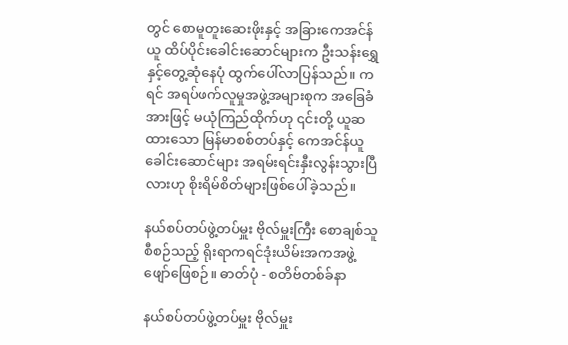တွင် စောမူတူးဆေးဖိုးနှင့် အခြားကေအင်န်ယူ ထိပ်ပိုင်းခေါင်းဆောင်များက ဦးသန်းရွှေနှင့်တွေ့ဆုံနေပုံ ထွက်ပေါ်လာပြန်သည်။ ကရင် အရပ်ဖက်လူမှုအဖွဲ့အများစုက အခြေခံအားဖြင့် မယုံကြည်ထိုက်ဟု ၎င်းတို့ ယူဆထားသော မြန်မာစစ်တပ်နှင့် ကေအင်န်ယူခေါင်းဆောင်များ အရမ်းရင်းနှီးလွန်းသွားပြီလားဟု စိုးရိမ်စိတ်များဖြစ်ပေါ်ခဲ့သည်။

နယ်စပ်တပ်ဖွဲ့တပ်မှူး ဗိုလ်မှူးကြီး စောချစ်သူ စီစဉ်သည့် ရိုးရာကရင်ဒုံးယိမ်းအကအဖွဲ့ ဖျော်ဖြေစဉ်။ ဓာတ်ပုံ - စတိဗ်တစ်ခ်နာ

နယ်စပ်တပ်ဖွဲ့တပ်မှူး ဗိုလ်မှူး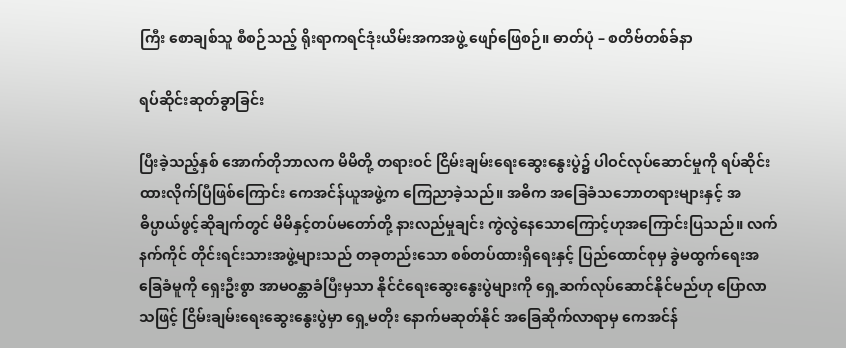ကြီး စောချစ်သူ စီစဉ်သည့် ရိုးရာကရင်ဒုံးယိမ်းအကအဖွဲ့ ဖျော်ဖြေစဉ်။ ဓာတ်ပုံ – စတိဗ်တစ်ခ်နာ

ရပ်ဆိုင်းဆုတ်ခွာခြင်း

ပြီးခဲ့သည့်နှစ် အောက်တိုဘာလက မိမိတို့ တရားဝင် ငြိမ်းချမ်းရေးဆွေးနွေးပွဲ၌ ပါဝင်လုပ်ဆောင်မှုကို ရပ်ဆိုင်းထားလိုက်ပြီဖြစ်ကြောင်း ကေအင်န်ယူအဖွဲ့က ကြေညာခဲ့သည်။ အဓိက အခြေခံသဘောတရားများနှင့် အဓိပ္ပာယ်ဖွင့်ဆိုချက်တွင် မိမိနှင့်တပ်မတော်တို့ နားလည်မှုချင်း ကွဲလွဲနေသောကြောင့်ဟုအကြောင်းပြသည်။ လက်နက်ကိုင် တိုင်းရင်းသားအဖွဲ့များသည် တခုတည်းသော စစ်တပ်ထားရှိရေးနှင့် ပြည်ထောင်စုမှ ခွဲမထွက်ရေးအခြေခံမူကို ရှေးဦးစွာ အာမဝန္တာခံပြီးမှသာ နိုင်ငံရေးဆွေးနွေးပွဲများကို ရှေ့ဆက်လုပ်ဆောင်နိုင်မည်ဟု ပြောလာသဖြင့် ငြိမ်းချမ်းရေးဆွေးနွေးပွဲမှာ ရှေ့မတိုး နောက်မဆုတ်နိုင် အခြေဆိုက်လာရာမှ ကေအင်န်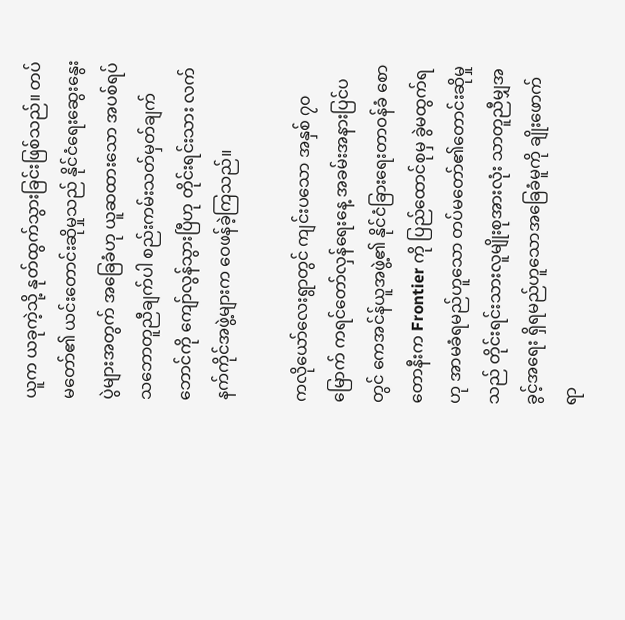ယူက ယခုကဲ့သို့ နုတ်ထွက်သွားခြင်းဖြစ်သည်။ တပ်မတော်၏ ယင်းတောင်းဆိုမှုသည် နိုင်ငံရေးဆွေးနွေးပွဲများအတွက် အခြေခံဟု ယူဆထားသော အပစ်ရပ် သဘောတူညီချက်ပါ စည်းကမ်းသတ်မှတ်ချက်ဘောင်ကို ကျော်လွန်သွားပြီဟု တိုင်းရင်းသား လက်နက်ကိုင်အဖွဲ့များက ဝေဖန်ခဲ့ကြသည်။

ကလိုယော်လေးရွာတွင် ကျင်းပသော အနှစ် ၇၀ မြောက် ကရင်တော်လှန်ရေးနေ့ အခမ်းအနားပြင်ပတွင် ကေအင်န်ယူအဖွဲ့၏ နိုင်ငံခြားရေးတာဝန်ခံ စောတောနီးက Frontier ကို ပြည်ထောင်စုမှ ခွဲမထွက်ရဟု အာမခံရမည်ဟူသော တပ်မတော်၏တောင်းဆိုမှုသည် တိုင်းရင်းသားလူမျိုးစုအားလုံး သာတူညီမျှအခွင့်အရေး ရှိရမည်ဟူသောအခြေခံမူကို ချိုးဖောက်ရာ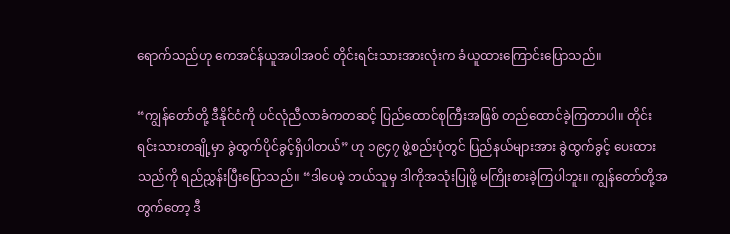ရောက်သည်ဟု ကေအင်န်ယူအပါအဝင် တိုင်းရင်းသားအားလုံးက ခံယူထားကြောင်းပြောသည်။

“ကျွန်တော်တို့ ဒီနိုင်ငံကို ပင်လုံညီလာခံကတဆင့် ပြည်ထောင်စုကြီးအဖြစ် တည်ထောင်ခဲ့ကြတာပါ။ တိုင်းရင်းသားတချို့မှာ ခွဲထွက်ပိုင်ခွင့်ရှိပါတယ်” ဟု ၁၉၄၇ ဖွဲ့စည်းပုံတွင် ပြည်နယ်များအား ခွဲထွက်ခွင့် ပေးထားသည်ကို ရည်ညွှန်းပြီးပြောသည်။ “ဒါပေမဲ့ ဘယ်သူမှ ဒါကိုအသုံးပြုဖို့ မကြိုးစားခဲ့ကြပါဘူး။ ကျွန်တော်တို့အတွက်တော့ ဒီ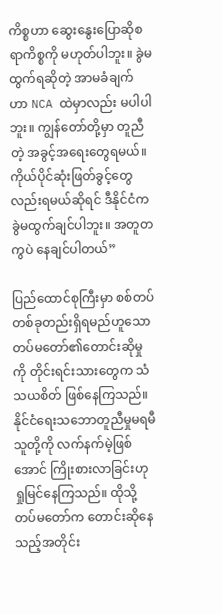ကိစ္စဟာ ဆွေးနွေးပြောဆိုစရာကိစ္စကို မဟုတ်ပါဘူး။ ခွဲမထွက်ရဆိုတဲ့ အာမခံချက်ဟာ NCA ထဲမှာလည်း မပါပါဘူး။ ကျွန်တော်တို့မှာ တူညီတဲ့ အခွင့်အရေးတွေရမယ်။ ကိုယ်ပိုင်ဆုံးဖြတ်ခွင့်တွေလည်းရမယ်ဆိုရင် ဒီနိုင်ငံက ခွဲမထွက်ချင်ပါဘူး။ အတူတကွပဲ နေချင်ပါတယ်”

ပြည်ထောင်စုကြီးမှာ စစ်တပ် တစ်ခုတည်းရှိရမည်ဟူသော တပ်မတော်၏တောင်းဆိုမှုကို တိုင်းရင်းသားတွေက သံသယစိတ် ဖြစ်နေကြသည်။ နိုင်ငံရေးသဘောတူညီမှုမရမီ သူတို့ကို လက်နက်မဲ့ဖြစ်အောင် ကြိုးစားလာခြင်းဟု ရှုမြင်နေကြသည်။ ထိုသို့တပ်မတော်က တောင်းဆိုနေသည့်အတိုင်း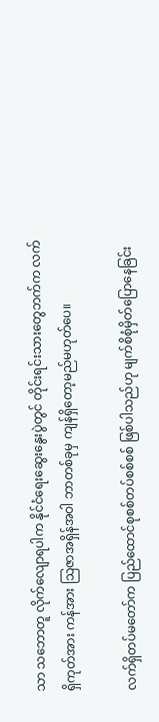သာ သဘောတူ လိုက်လျောရပါက နိုင်ငံရေးဆွေးနွေးပွဲတွင် တိုင်းရင်းသားတွေဘက်က လက်ရှိကုတ်အား ကန်အား သြဇာအရှိန်အဝါ ဘာတစ်ခုမှ ကျန်ရှိတော့မည်မဟုတ်ပေ။

လက်ရှိတပ်မတော်က ပြည်ထောင်စုစစ်တပ်စစ်စစ် ဖြစ်ပါသည်ဟု မျက်စိစုံမှိတ်ပြောနေခြင်း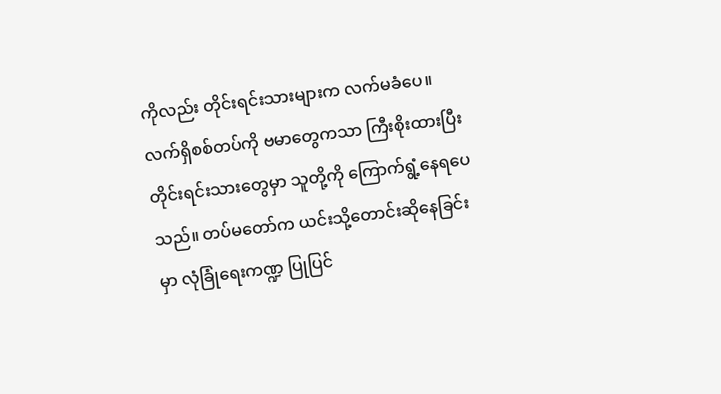ကိုလည်း တိုင်းရင်းသားများက လက်မခံပေ။ လက်ရှိစစ်တပ်ကို ဗမာတွေကသာ ကြီးစိုးထားပြီး တိုင်းရင်းသားတွေမှာ သူတို့ကို ကြောက်ရွံ့နေရပေသည်။ တပ်မတော်က ယင်းသို့တောင်းဆိုနေခြင်းမှာ လုံခြုံရေးကဏ္ဍ ပြုပြင်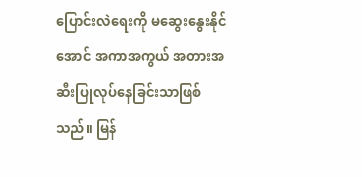ပြောင်းလဲရေးကို မဆွေးနွေးနိုင်အောင် အကာအကွယ် အတားအဆီးပြုလုပ်နေခြင်းသာဖြစ်သည်။ မြန်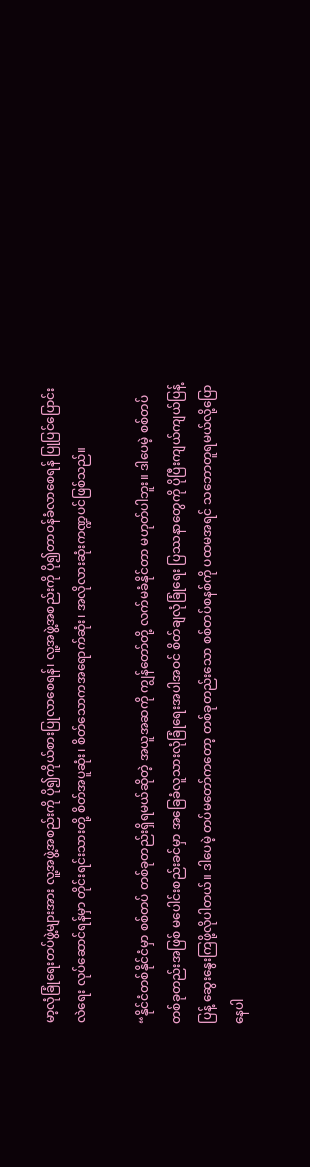မာ့လုံခြုံရေးတပ်ဖွဲ့များအား လူ့အဖွဲ့အစည်းကို ပို၍ကိုယ်စားပြုလာစေရန်၊ လူ့အဖွဲ့အစည်းကို ပို၍တာဝန်ခံလာစေရန် ပြုပြင်ပြောင်းလဲရေး လုပ်ဆောင်ရန်မှာ တိုင်းရင်းသားတို့ စိတ်အပူဆုံး၊ စိတ်သောကအရောက်ဆုံး၊ အလိုလားဆုံးကဏ္ဍပင်ဖြစ်သည်။

“နိုင်ငံတစ်နိုင်ငံမှာ စစ်တပ် တစ်ခုတည်းရှိရမယ်ဆိုတဲ့ အယူအဆကို ကျွန်တော်တို့ လက်မခံနိုင်တာ မဟုတ်ပါဘူး။ ဒါပေမဲ့ စစ်တပ် တစ်ခုတည်းအဖြစ် မပေါင်းစည်းခင်မှာ အခြေခံလူသားလုံခြုံရေးအပါအဝင် စိတ်ချလုံခြုံရေး ပြဿနာတွေကို ပိုပြီးကျယ်ကျယ်ပြန့်ပြန့် ဆွေးနွေးကြဖို့လိုပါတယ်။ ဒါပေမဲ့ တပ်မတော်ကတော့ တစ်ခုတည်းသော စစ်တပ်စနစ်ကို ပထမအရင် သဘောတူရမယ်လို့ပြောနေပါ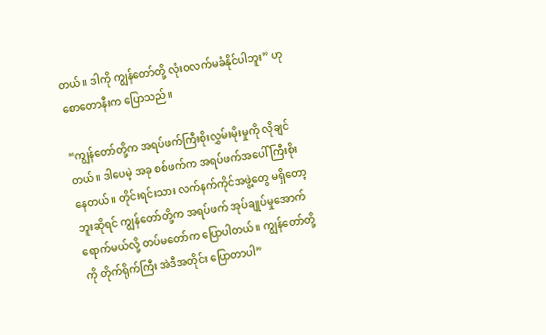တယ်။ ဒါကို ကျွန်တော်တို့ လုံးဝလက်မခံနိုင်ပါဘူး” ဟု စောတောနီးက ပြောသည်။

“ကျွန်တော်တို့က အရပ်ဖက်ကြီးစိုးလွှမ်းမိုးမှုကို လိုချင်တယ်။ ဒါပေမဲ့ အခု စစ်ဖက်က အရပ်ဖက်အပေါ် ကြီးစိုးနေတယ်။ တိုင်းရင်းသား လက်နက်ကိုင်အဖွဲ့တွေ မရှိတော့ဘူးဆိုရင် ကျွန်တော်တို့က အရပ်ဖက် အုပ်ချုပ်မှုအောက်ရောက်မယ်လို့ တပ်မတော်က ပြောပါတယ်။ ကျွန်တော်တို့ကို တိုက်ရိုက်ကြီး အဲဒီအတိုင်း ပြောတာပါ”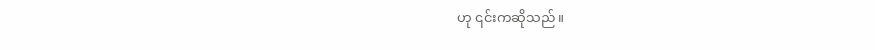ဟု ၎င်းကဆိုသည်။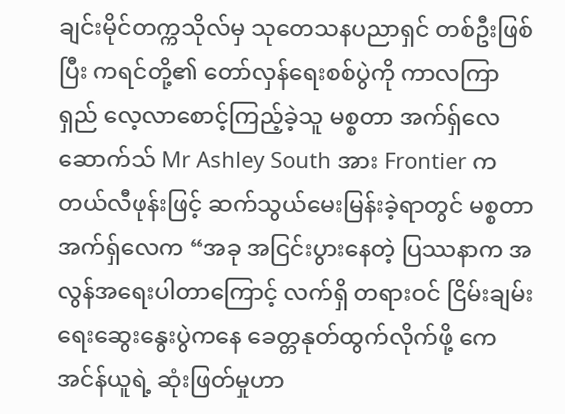ချင်းမိုင်တက္ကသိုလ်မှ သုတေသနပညာရှင် တစ်ဦးဖြစ်ပြီး ကရင်တို့၏ တော်လှန်ရေးစစ်ပွဲကို ကာလကြာရှည် လေ့လာစောင့်ကြည့်ခဲ့သူ မစ္စတာ အက်ရှ်လေဆောက်သ် Mr Ashley South အား Frontier က တယ်လီဖုန်းဖြင့် ဆက်သွယ်မေးမြန်းခဲ့ရာတွင် မစ္စတာ အက်ရှ်လေက “အခု အငြင်းပွားနေတဲ့ ပြဿနာက အလွန်အရေးပါတာကြောင့် လက်ရှိ တရားဝင် ငြိမ်းချမ်းရေးဆွေးနွေးပွဲကနေ ခေတ္တနုတ်ထွက်လိုက်ဖို့ ကေအင်န်ယူရဲ့ ဆုံးဖြတ်မှုဟာ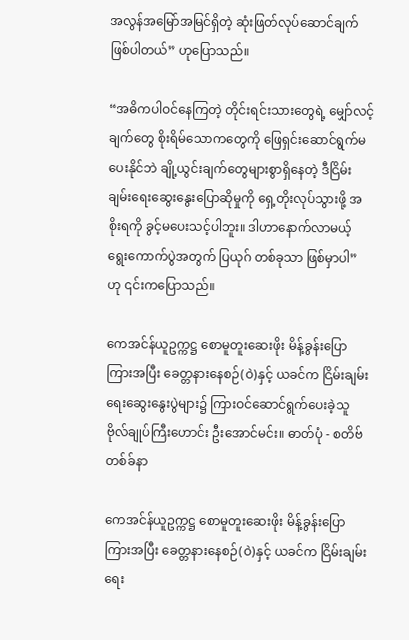အလွန်အမြော်အမြင်ရှိတဲ့ ဆုံးဖြတ်လုပ်ဆောင်ချက်ဖြစ်ပါတယ်” ဟုပြောသည်။

“အဓိကပါဝင်နေကြတဲ့ တိုင်းရင်းသားတွေရဲ့ မျှော်လင့်ချက်တွေ စိုးရိမ်သောကတွေကို ဖြေရှင်းဆောင်ရွက်မပေးနိုင်ဘဲ ချို့ယွင်းချက်တွေများစွာရှိနေတဲ့ ဒီငြိမ်းချမ်းရေးဆွေးနွေးပြောဆိုမှုကို ရှေ့တိုးလုပ်သွားဖို့ အစိုးရကို ခွင့်မပေးသင့်ပါဘူး။ ဒါဟာနောက်လာမယ့် ရွေးကောက်ပွဲအတွက် ပြယုဂ် တစ်ခုသာ ဖြစ်မှာပါ” ဟု ၎င်းကပြောသည်။

ကေအင်န်ယူဥက္ကဋ္ဌ စောမူတူးဆေးဖိုး မိန့်ခွန်းပြောကြားအပြီး ခေတ္တနားနေစဉ်(ဝဲ)နှင့် ယခင်က ငြိမ်းချမ်းရေးဆွေးနွေးပွဲများ၌ ကြားဝင်ဆောင်ရွက်ပေးခဲ့သူ ဗိုလ်ချုပ်ကြီးဟောင်း ဦးအောင်မင်း။ ဓာတ်ပုံ - စတိဗ်တစ်ခ်နာ

ကေအင်န်ယူဥက္ကဋ္ဌ စောမူတူးဆေးဖိုး မိန့်ခွန်းပြောကြားအပြီး ခေတ္တနားနေစဉ်(ဝဲ)နှင့် ယခင်က ငြိမ်းချမ်းရေး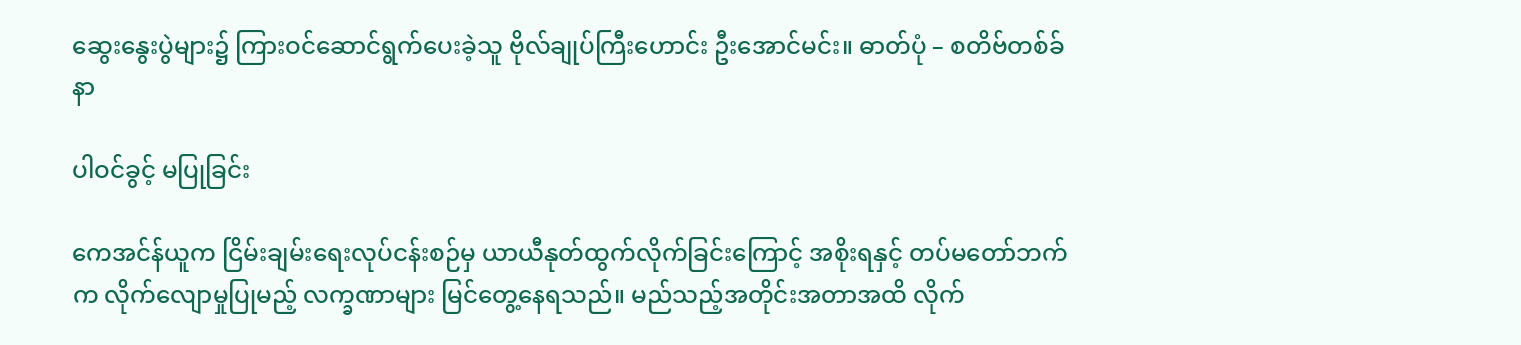ဆွေးနွေးပွဲများ၌ ကြားဝင်ဆောင်ရွက်ပေးခဲ့သူ ဗိုလ်ချုပ်ကြီးဟောင်း ဦးအောင်မင်း။ ဓာတ်ပုံ – စတိဗ်တစ်ခ်နာ

ပါဝင်ခွင့် မပြုခြင်း

ကေအင်န်ယူက ငြိမ်းချမ်းရေးလုပ်ငန်းစဉ်မှ ယာယီနုတ်ထွက်လိုက်ခြင်းကြောင့် အစိုးရနှင့် တပ်မတော်ဘက်က လိုက်လျောမှုပြုမည့် လက္ခဏာများ မြင်တွေ့နေရသည်။ မည်သည့်အတိုင်းအတာအထိ လိုက်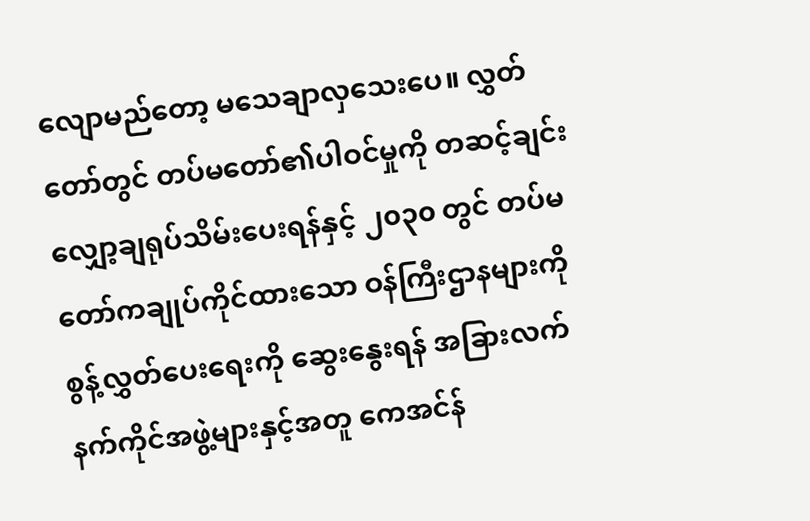လျောမည်တော့ မသေချာလှသေးပေ။ လွှတ်တော်တွင် တပ်မတော်၏ပါဝင်မှုကို တဆင့်ချင်း လျှော့ချရုပ်သိမ်းပေးရန်နှင့် ၂၀၃၀ တွင် တပ်မတော်ကချုပ်ကိုင်ထားသော ဝန်ကြီးဌာနများကို စွန့်လွှတ်ပေးရေးကို ဆွေးနွေးရန် အခြားလက်နက်ကိုင်အဖွဲ့များနှင့်အတူ ကေအင်န်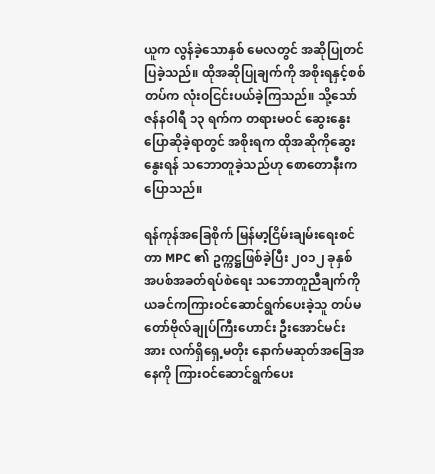ယူက လွန်ခဲ့သောနှစ် မေလတွင် အဆိုပြုတင်ပြခဲ့သည်။ ထိုအဆိုပြုချက်ကို အစိုးရနှင့်စစ်တပ်က လုံးဝငြင်းပယ်ခဲ့ကြသည်။ သို့သော် ဇန်နဝါရီ ၁၃ ရက်က တရားမဝင် ဆွေးနွေးပြောဆိုခဲ့ရာတွင် အစိုးရက ထိုအဆိုကိုဆွေးနွေးရန် သဘောတူခဲ့သည်ဟု စောတောနီးကပြောသည်။

ရန်ကုန်အခြေစိုက် မြန်မာ့ငြိမ်းချမ်းရေးစင်တာ MPC ၏ ဥက္ကဋ္ဌဖြစ်ခဲ့ပြီး ၂၀၁၂ ခုနှစ် အပစ်အခတ်ရပ်စဲရေး သဘောတူညီချက်ကို ယခင်ကကြားဝင်ဆောင်ရွက်ပေးခဲ့သူ တပ်မတော်ဗိုလ်ချုပ်ကြီးဟောင်း ဦးအောင်မင်းအား လက်ရှိရှေ့မတိုး နောက်မဆုတ်အခြေအနေကို ကြားဝင်ဆောင်ရွက်ပေး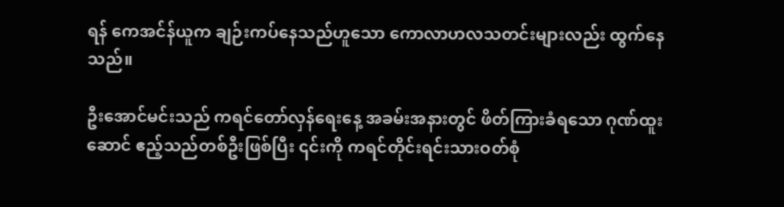ရန် ကေအင်န်ယူက ချဉ်းကပ်နေသည်ဟူသော ကောလာဟလသတင်းများလည်း ထွက်နေသည်။

ဦးအောင်မင်းသည် ကရင်တော်လှန်ရေးနေ့ အခမ်းအနားတွင် ဖိတ်ကြားခံရသော ဂုဏ်ထူးဆောင် ဧည့်သည်တစ်ဦးဖြစ်ပြီး ၎င်းကို ကရင်တိုင်းရင်းသားဝတ်စုံ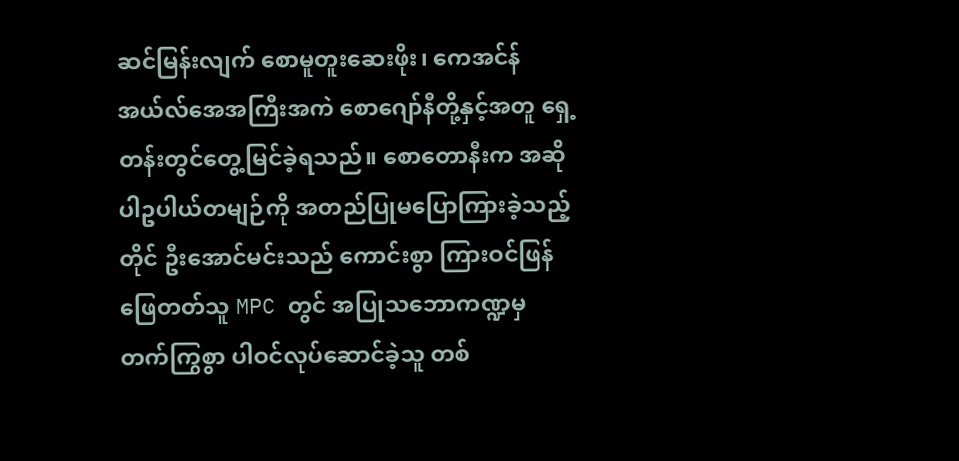ဆင်မြန်းလျက် စောမူတူးဆေးဖိုး၊ ကေအင်န်အယ်လ်အေအကြီးအကဲ စောဂျော်နီတို့နှင့်အတူ ရှေ့တန်းတွင်တွေ့မြင်ခဲ့ရသည်။ စောတောနီးက အဆိုပါဥပါယ်တမျဉ်ကို အတည်ပြုမပြောကြားခဲ့သည့်တိုင် ဦးအောင်မင်းသည် ကောင်းစွာ ကြားဝင်ဖြန်ဖြေတတ်သူ MPC တွင် အပြုသဘောကဏ္ဍမှ တက်ကြွစွာ ပါဝင်လုပ်ဆောင်ခဲ့သူ တစ်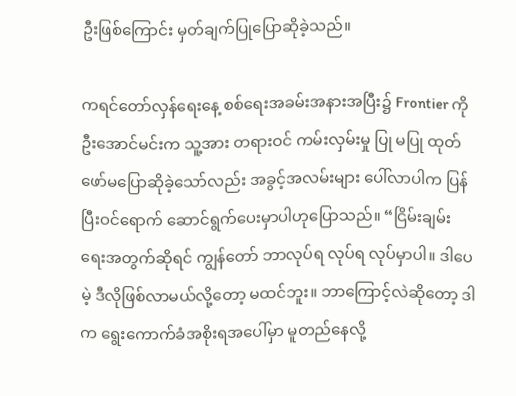ဦးဖြစ်ကြောင်း မှတ်ချက်ပြုပြောဆိုခဲ့သည်။

ကရင်တော်လှန်ရေးနေ့ စစ်ရေးအခမ်းအနားအပြီး၌ Frontier ကို ဦးအောင်မင်းက သူ့အား တရားဝင် ကမ်းလှမ်းမှု ပြု မပြု ထုတ်ဖော်မပြောဆိုခဲ့သော်လည်း အခွင့်အလမ်းများ ပေါ်လာပါက ပြန်ပြီးဝင်ရောက် ဆောင်ရွက်ပေးမှာပါဟုပြောသည်။ “ငြိမ်းချမ်းရေးအတွက်ဆိုရင် ကျွန်တော် ဘာလုပ်ရ လုပ်ရ လုပ်မှာပါ။ ဒါပေမဲ့ ဒီလိုဖြစ်လာမယ်လို့တော့ မထင်ဘူး။ ဘာကြောင့်လဲဆိုတော့ ဒါက ရွေးကောက်ခံအစိုးရအပေါ်မှာ မူတည်နေလို့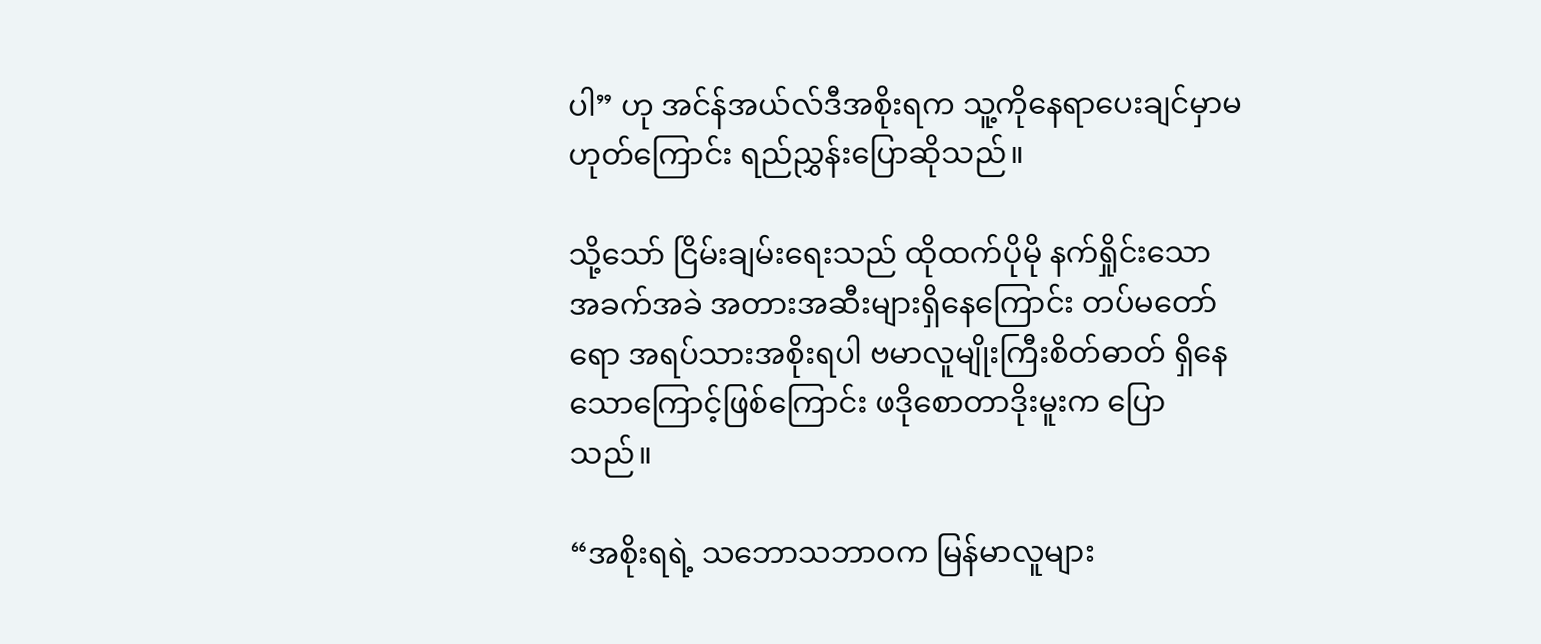ပါ” ဟု အင်န်အယ်လ်ဒီအစိုးရက သူ့ကိုနေရာပေးချင်မှာမဟုတ်ကြောင်း ရည်ညွှန်းပြောဆိုသည်။

သို့သော် ငြိမ်းချမ်းရေးသည် ထိုထက်ပိုမို နက်ရှိုင်းသော အခက်အခဲ အတားအဆီးများရှိနေကြောင်း တပ်မတော်ရော အရပ်သားအစိုးရပါ ဗမာလူမျိုးကြီးစိတ်ဓာတ် ရှိနေသောကြောင့်ဖြစ်ကြောင်း ဖဒိုစောတာဒိုးမူးက ပြောသည်။

“အစိုးရရဲ့ သဘောသဘာဝက မြန်မာလူများ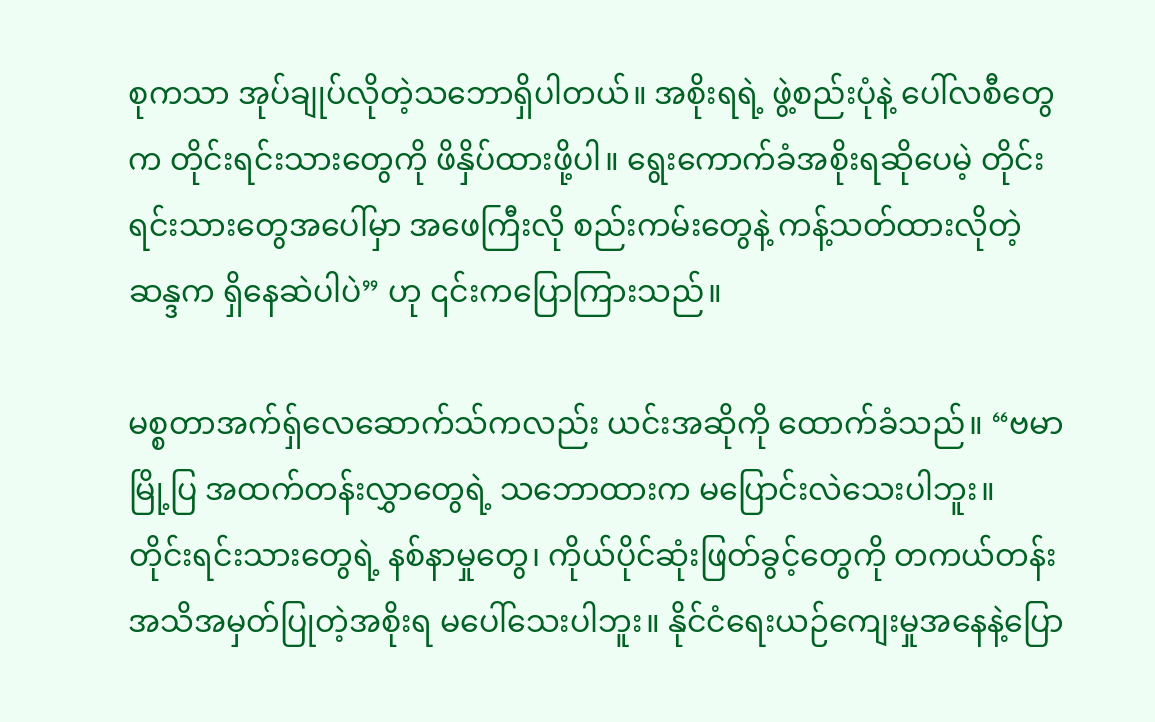စုကသာ အုပ်ချုပ်လိုတဲ့သဘောရှိပါတယ်။ အစိုးရရဲ့ ဖွဲ့စည်းပုံနဲ့ ပေါ်လစီတွေက တိုင်းရင်းသားတွေကို ဖိနှိပ်ထားဖို့ပါ။ ရွေးကောက်ခံအစိုးရဆိုပေမဲ့ တိုင်းရင်းသားတွေအပေါ်မှာ အဖေကြီးလို စည်းကမ်းတွေနဲ့ ကန့်သတ်ထားလိုတဲ့ဆန္ဒက ရှိနေဆဲပါပဲ” ဟု ၎င်းကပြောကြားသည်။

မစ္စတာအက်ရှ်လေဆောက်သ်ကလည်း ယင်းအဆိုကို ထောက်ခံသည်။ “ဗမာမြို့ပြ အထက်တန်းလွှာတွေရဲ့ သဘောထားက မပြောင်းလဲသေးပါဘူး။ တိုင်းရင်းသားတွေရဲ့ နစ်နာမှုတွေ၊ ကိုယ်ပိုင်ဆုံးဖြတ်ခွင့်တွေကို တကယ်တန်း အသိအမှတ်ပြုတဲ့အစိုးရ မပေါ်သေးပါဘူး။ နိုင်ငံရေးယဉ်ကျေးမှုအနေနဲ့ပြော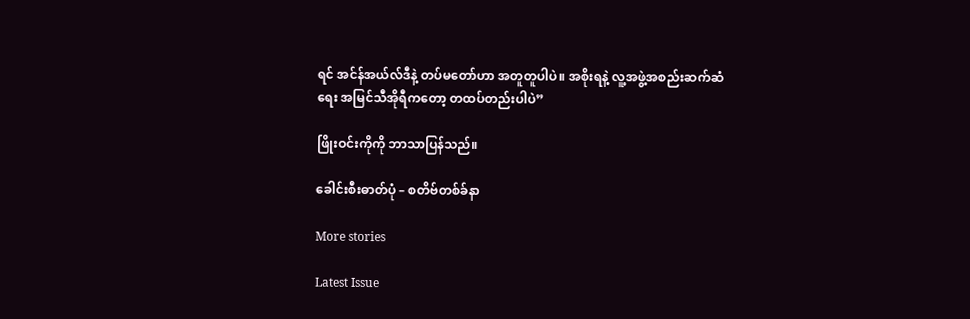ရင် အင်န်အယ်လ်ဒီနဲ့ တပ်မတော်ဟာ အတူတူပါပဲ။ အစိုးရနဲ့ လူ့အဖွဲ့အစည်းဆက်ဆံရေး အမြင်သီအိုရီကတော့ တထပ်တည်းပါပဲ”

ဖြိုးဝင်းကိုကို ဘာသာပြန်သည်။

ခေါင်းစီးဓာတ်ပုံ – စတိဗ်တစ်ခ်နာ

More stories

Latest Issue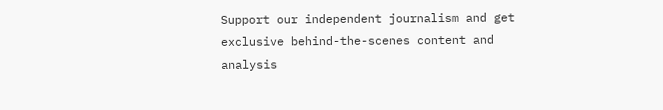Support our independent journalism and get exclusive behind-the-scenes content and analysis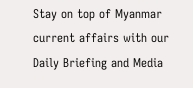Stay on top of Myanmar current affairs with our Daily Briefing and Media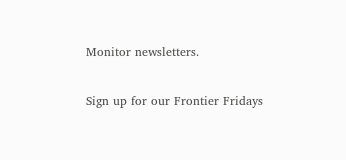Monitor newsletters.

Sign up for our Frontier Fridays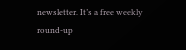newsletter. It’s a free weekly round-up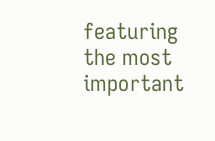featuring the most important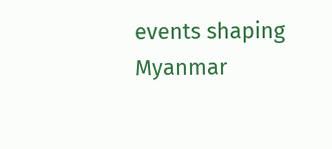events shaping Myanmar